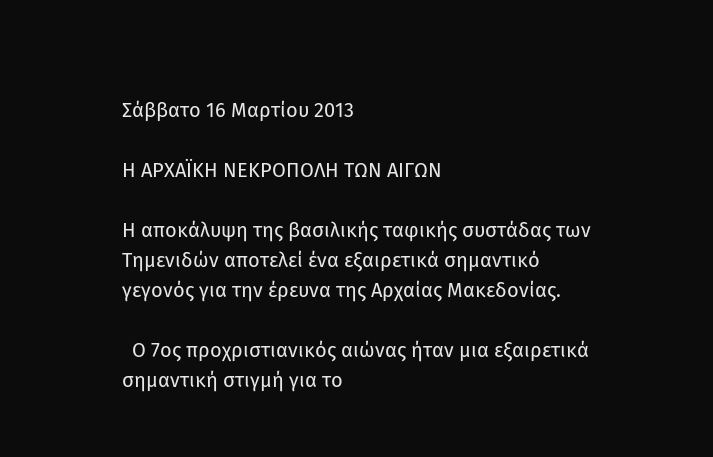Σάββατο 16 Μαρτίου 2013

Η ΑΡΧΑΪΚΗ ΝΕΚΡΟΠΟΛΗ ΤΩΝ ΑΙΓΩΝ

Η αποκάλυψη της βασιλικής ταφικής συστάδας των Τημενιδών αποτελεί ένα εξαιρετικά σημαντικό γεγονός για την έρευνα της Αρχαίας Μακεδονίας.

  Ο 7ος προχριστιανικός αιώνας ήταν μια εξαιρετικά σημαντική στιγμή για το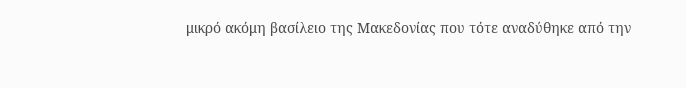μικρό ακόμη βασίλειο της Μακεδονίας που τότε αναδύθηκε από την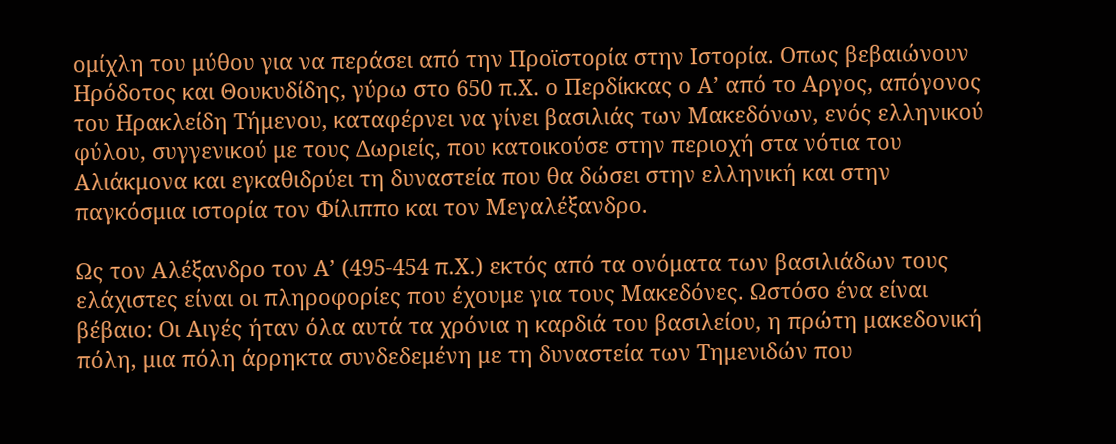ομίχλη του μύθου για να περάσει από την Προϊστορία στην Ιστορία. Οπως βεβαιώνουν Ηρόδοτος και Θουκυδίδης, γύρω στο 650 π.Χ. ο Περδίκκας ο Α’ από το Αργος, απόγονος του Ηρακλείδη Τήμενου, καταφέρνει να γίνει βασιλιάς των Μακεδόνων, ενός ελληνικού φύλου, συγγενικού με τους Δωριείς, που κατοικούσε στην περιοχή στα νότια του Αλιάκμονα και εγκαθιδρύει τη δυναστεία που θα δώσει στην ελληνική και στην παγκόσμια ιστορία τον Φίλιππο και τον Μεγαλέξανδρο.

Ως τον Αλέξανδρο τον Α’ (495-454 π.Χ.) εκτός από τα ονόματα των βασιλιάδων τους ελάχιστες είναι οι πληροφορίες που έχουμε για τους Μακεδόνες. Ωστόσο ένα είναι βέβαιο: Οι Αιγές ήταν όλα αυτά τα χρόνια η καρδιά του βασιλείου, η πρώτη μακεδονική πόλη, μια πόλη άρρηκτα συνδεδεμένη με τη δυναστεία των Τημενιδών που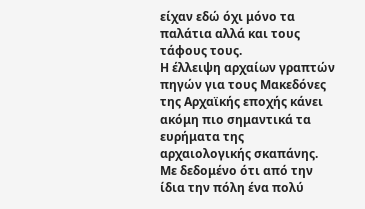είχαν εδώ όχι μόνο τα παλάτια αλλά και τους τάφους τους.
Η έλλειψη αρχαίων γραπτών πηγών για τους Μακεδόνες της Αρχαϊκής εποχής κάνει ακόμη πιο σημαντικά τα ευρήματα της αρχαιολογικής σκαπάνης. Με δεδομένο ότι από την ίδια την πόλη ένα πολύ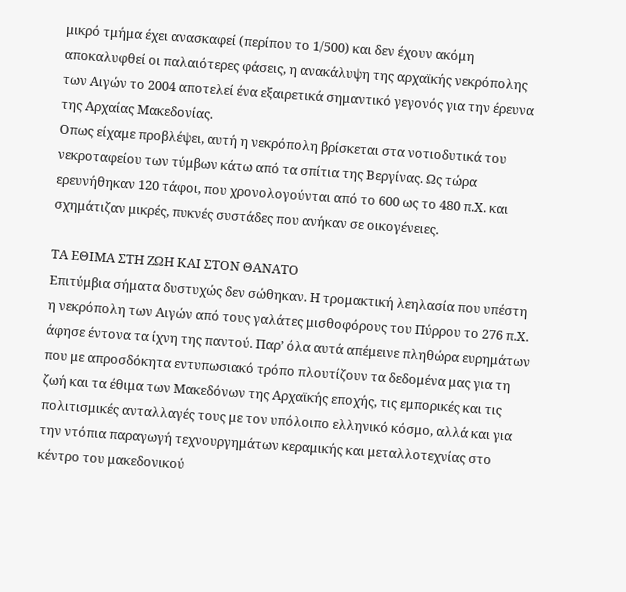μικρό τμήμα έχει ανασκαφεί (περίπου το 1/500) και δεν έχουν ακόμη αποκαλυφθεί οι παλαιότερες φάσεις, η ανακάλυψη της αρχαϊκής νεκρόπολης των Αιγών το 2004 αποτελεί ένα εξαιρετικά σημαντικό γεγονός για την έρευνα της Αρχαίας Μακεδονίας.
Οπως είχαμε προβλέψει, αυτή η νεκρόπολη βρίσκεται στα νοτιοδυτικά του νεκροταφείου των τύμβων κάτω από τα σπίτια της Βεργίνας. Ως τώρα ερευνήθηκαν 120 τάφοι, που χρονολογούνται από το 600 ως το 480 π.Χ. και σχημάτιζαν μικρές, πυκνές συστάδες που ανήκαν σε οικογένειες.

ΤΑ ΕΘΙΜΑ ΣΤΗ ΖΩΗ ΚΑΙ ΣΤΟΝ ΘΑΝΑΤΟ
Επιτύμβια σήματα δυστυχώς δεν σώθηκαν. Η τρομακτική λεηλασία που υπέστη η νεκρόπολη των Αιγών από τους γαλάτες μισθοφόρους του Πύρρου το 276 π.Χ. άφησε έντονα τα ίχνη της παντού. Παρ’ όλα αυτά απέμεινε πληθώρα ευρημάτων που με απροσδόκητα εντυπωσιακό τρόπο πλουτίζουν τα δεδομένα μας για τη ζωή και τα έθιμα των Μακεδόνων της Αρχαϊκής εποχής, τις εμπορικές και τις πολιτισμικές ανταλλαγές τους με τον υπόλοιπο ελληνικό κόσμο, αλλά και για την ντόπια παραγωγή τεχνουργημάτων κεραμικής και μεταλλοτεχνίας στο κέντρο του μακεδονικού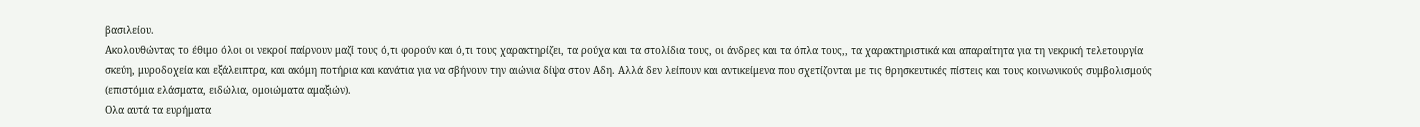βασιλείου.
Ακολουθώντας το έθιμο όλοι οι νεκροί παίρνουν μαζί τους ό,τι φορούν και ό,τι τους χαρακτηρίζει, τα ρούχα και τα στολίδια τους, οι άνδρες και τα όπλα τους,, τα χαρακτηριστικά και απαραίτητα για τη νεκρική τελετουργία σκεύη, μυροδοχεία και εξάλειπτρα, και ακόμη ποτήρια και κανάτια για να σβήνουν την αιώνια δίψα στον Αδη. Αλλά δεν λείπουν και αντικείμενα που σχετίζονται με τις θρησκευτικές πίστεις και τους κοινωνικούς συμβολισμούς (επιστόμια ελάσματα, ειδώλια, ομοιώματα αμαξιών).
Ολα αυτά τα ευρήματα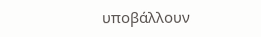υποβάλλουν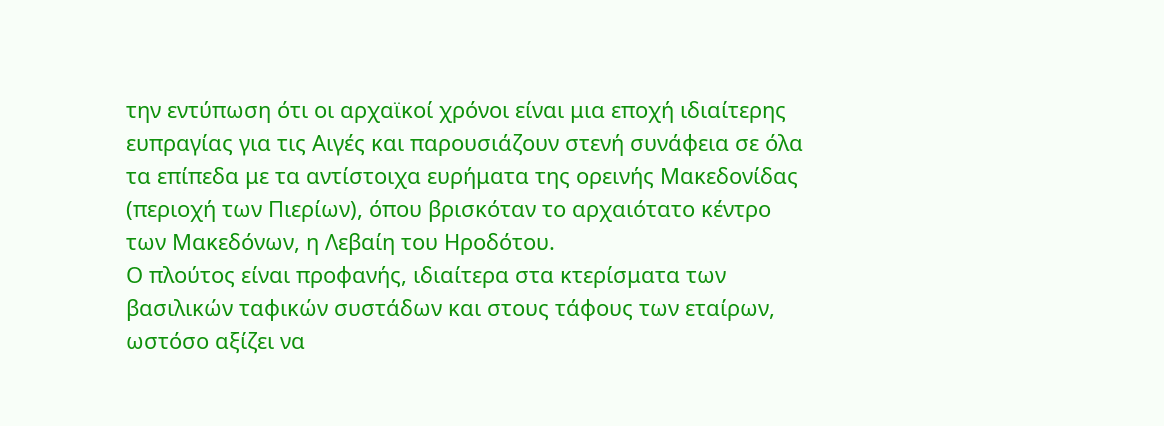την εντύπωση ότι οι αρχαϊκοί χρόνοι είναι μια εποχή ιδιαίτερης ευπραγίας για τις Αιγές και παρουσιάζουν στενή συνάφεια σε όλα τα επίπεδα με τα αντίστοιχα ευρήματα της ορεινής Μακεδονίδας (περιοχή των Πιερίων), όπου βρισκόταν το αρχαιότατο κέντρο των Μακεδόνων, η Λεβαίη του Ηροδότου.
Ο πλούτος είναι προφανής, ιδιαίτερα στα κτερίσματα των βασιλικών ταφικών συστάδων και στους τάφους των εταίρων, ωστόσο αξίζει να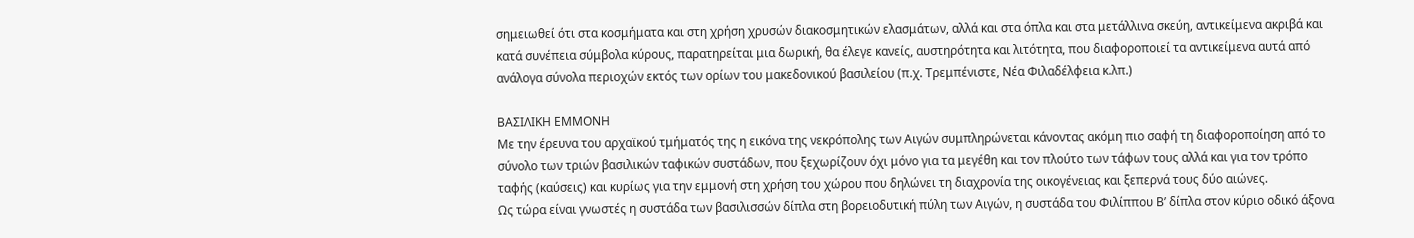σημειωθεί ότι στα κοσμήματα και στη χρήση χρυσών διακοσμητικών ελασμάτων, αλλά και στα όπλα και στα μετάλλινα σκεύη, αντικείμενα ακριβά και κατά συνέπεια σύμβολα κύρους, παρατηρείται μια δωρική, θα έλεγε κανείς, αυστηρότητα και λιτότητα, που διαφοροποιεί τα αντικείμενα αυτά από ανάλογα σύνολα περιοχών εκτός των ορίων του μακεδονικού βασιλείου (π.χ. Τρεμπένιστε, Νέα Φιλαδέλφεια κ.λπ.)

ΒΑΣΙΛΙΚΗ ΕΜΜΟΝΗ
Με την έρευνα του αρχαϊκού τμήματός της η εικόνα της νεκρόπολης των Αιγών συμπληρώνεται κάνοντας ακόμη πιο σαφή τη διαφοροποίηση από το σύνολο των τριών βασιλικών ταφικών συστάδων, που ξεχωρίζουν όχι μόνο για τα μεγέθη και τον πλούτο των τάφων τους αλλά και για τον τρόπο ταφής (καύσεις) και κυρίως για την εμμονή στη χρήση του χώρου που δηλώνει τη διαχρονία της οικογένειας και ξεπερνά τους δύο αιώνες.
Ως τώρα είναι γνωστές η συστάδα των βασιλισσών δίπλα στη βορειοδυτική πύλη των Αιγών, η συστάδα του Φιλίππου Β’ δίπλα στον κύριο οδικό άξονα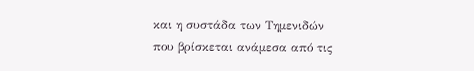και η συστάδα των Τημενιδών που βρίσκεται ανάμεσα από τις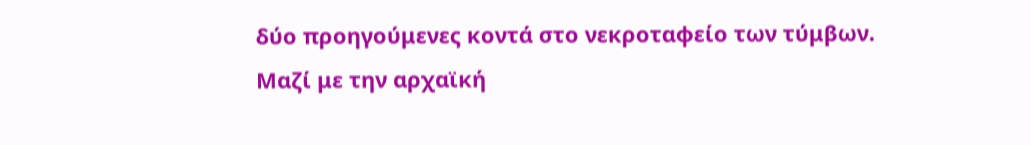δύο προηγούμενες κοντά στο νεκροταφείο των τύμβων.
Μαζί με την αρχαϊκή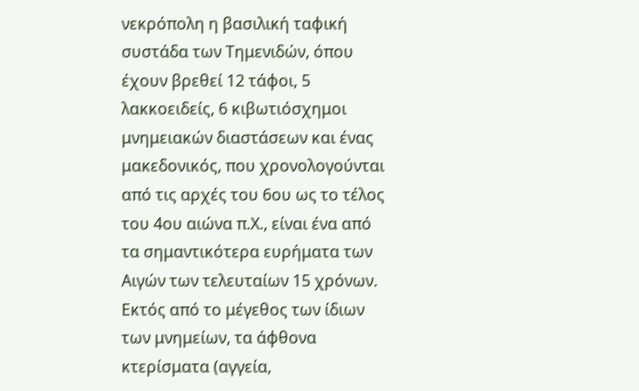νεκρόπολη η βασιλική ταφική συστάδα των Τημενιδών, όπου έχουν βρεθεί 12 τάφοι, 5 λακκοειδείς, 6 κιβωτιόσχημοι μνημειακών διαστάσεων και ένας μακεδονικός, που χρονολογούνται από τις αρχές του 6ου ως το τέλος του 4ου αιώνα π.Χ., είναι ένα από τα σημαντικότερα ευρήματα των Αιγών των τελευταίων 15 χρόνων.
Εκτός από το μέγεθος των ίδιων των μνημείων, τα άφθονα κτερίσματα (αγγεία,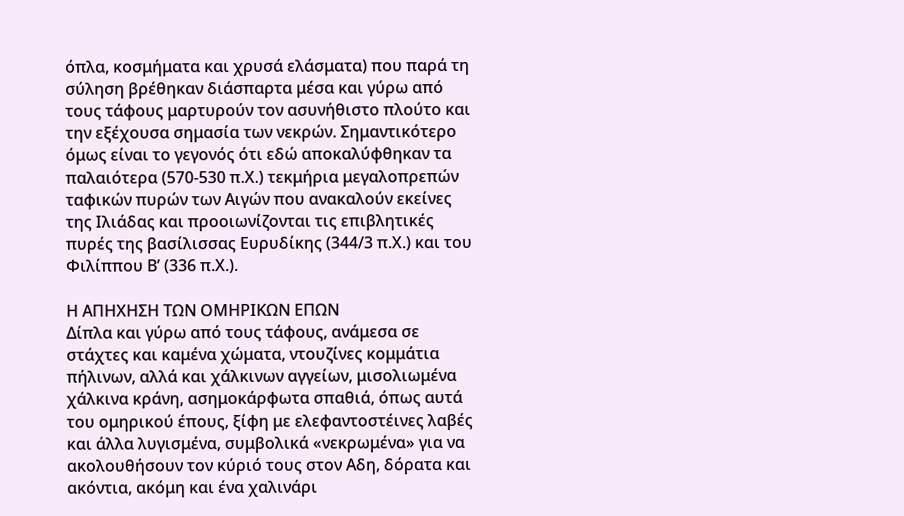όπλα, κοσμήματα και χρυσά ελάσματα) που παρά τη σύληση βρέθηκαν διάσπαρτα μέσα και γύρω από τους τάφους μαρτυρούν τον ασυνήθιστο πλούτο και την εξέχουσα σημασία των νεκρών. Σημαντικότερο όμως είναι το γεγονός ότι εδώ αποκαλύφθηκαν τα παλαιότερα (570-530 π.Χ.) τεκμήρια μεγαλοπρεπών ταφικών πυρών των Αιγών που ανακαλούν εκείνες της Ιλιάδας και προοιωνίζονται τις επιβλητικές πυρές της βασίλισσας Ευρυδίκης (344/3 π.Χ.) και του Φιλίππου Β’ (336 π.Χ.).

Η ΑΠΗΧΗΣΗ ΤΩΝ ΟΜΗΡΙΚΩΝ ΕΠΩΝ
Δίπλα και γύρω από τους τάφους, ανάμεσα σε στάχτες και καμένα χώματα, ντουζίνες κομμάτια πήλινων, αλλά και χάλκινων αγγείων, μισολιωμένα χάλκινα κράνη, ασημοκάρφωτα σπαθιά, όπως αυτά του ομηρικού έπους, ξίφη με ελεφαντοστέινες λαβές και άλλα λυγισμένα, συμβολικά «νεκρωμένα» για να ακολουθήσουν τον κύριό τους στον Αδη, δόρατα και ακόντια, ακόμη και ένα χαλινάρι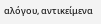αλόγου, αντικείμενα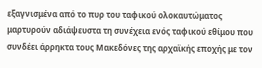εξαγνισμένα από το πυρ του ταφικού ολοκαυτώματος μαρτυρούν αδιάψευστα τη συνέχεια ενός ταφικού εθίμου που συνδέει άρρηκτα τους Μακεδόνες της αρχαϊκής εποχής με τον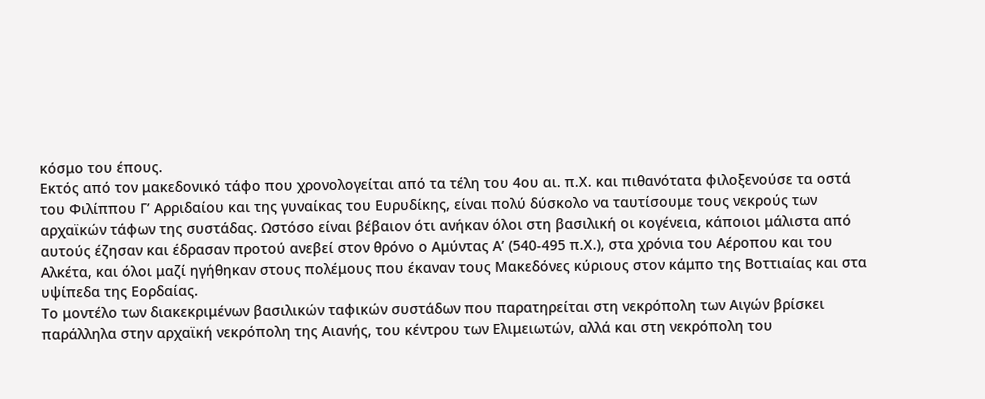κόσμο του έπους.
Εκτός από τον μακεδονικό τάφο που χρονολογείται από τα τέλη του 4ου αι. π.Χ. και πιθανότατα φιλοξενούσε τα οστά του Φιλίππου Γ’ Αρριδαίου και της γυναίκας του Ευρυδίκης, είναι πολύ δύσκολο να ταυτίσουμε τους νεκρούς των αρχαϊκών τάφων της συστάδας. Ωστόσο είναι βέβαιον ότι ανήκαν όλοι στη βασιλική οι κογένεια, κάποιοι μάλιστα από αυτούς έζησαν και έδρασαν προτού ανεβεί στον θρόνο ο Αμύντας Α’ (540-495 π.Χ.), στα χρόνια του Αέροπου και του Αλκέτα, και όλοι μαζί ηγήθηκαν στους πολέμους που έκαναν τους Μακεδόνες κύριους στον κάμπο της Βοττιαίας και στα υψίπεδα της Εορδαίας.
Το μοντέλο των διακεκριμένων βασιλικών ταφικών συστάδων που παρατηρείται στη νεκρόπολη των Αιγών βρίσκει παράλληλα στην αρχαϊκή νεκρόπολη της Αιανής, του κέντρου των Ελιμειωτών, αλλά και στη νεκρόπολη του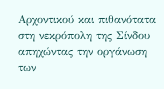Αρχοντικού και πιθανότατα στη νεκρόπολη της Σίνδου απηχώντας την οργάνωση των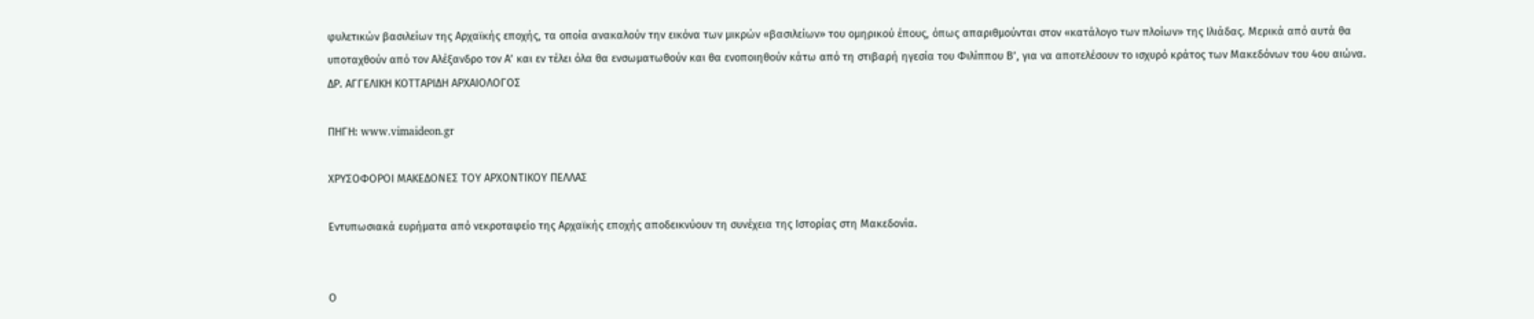φυλετικών βασιλείων της Αρχαϊκής εποχής, τα οποία ανακαλούν την εικόνα των μικρών «βασιλείων» του ομηρικού έπους, όπως απαριθμούνται στον «κατάλογο των πλοίων» της Ιλιάδας. Μερικά από αυτά θα υποταχθούν από τον Αλέξανδρο τον Α’ και εν τέλει όλα θα ενσωματωθούν και θα ενοποιηθούν κάτω από τη στιβαρή ηγεσία του Φιλίππου Β’, για να αποτελέσουν το ισχυρό κράτος των Μακεδόνων του 4ου αιώνα.
ΔΡ. ΑΓΓΕΛΙΚΗ ΚΟΤΤΑΡΙΔΗ ΑΡΧΑΙΟΛΟΓΟΣ

ΠΗΓΗ: www.vimaideon.gr

ΧΡΥΣΟΦΟΡΟΙ ΜΑΚΕΔΟΝΕΣ ΤΟΥ ΑΡΧΟΝΤΙΚΟΥ ΠΕΛΛΑΣ

Εντυπωσιακά ευρήματα από νεκροταφείο της Αρχαϊκής εποχής αποδεικνύουν τη συνέχεια της Ιστορίας στη Μακεδονία.


Ο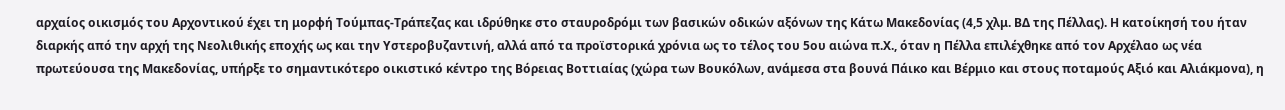αρχαίος οικισμός του Αρχοντικού έχει τη μορφή Τούμπας-Τράπεζας και ιδρύθηκε στο σταυροδρόμι των βασικών οδικών αξόνων της Κάτω Μακεδονίας (4,5 χλμ. ΒΔ της Πέλλας). Η κατοίκησή του ήταν διαρκής από την αρχή της Νεολιθικής εποχής ως και την Υστεροβυζαντινή, αλλά από τα προϊστορικά χρόνια ως το τέλος του 5ου αιώνα π.Χ., όταν η Πέλλα επιλέχθηκε από τον Αρχέλαο ως νέα πρωτεύουσα της Μακεδονίας, υπήρξε το σημαντικότερο οικιστικό κέντρο της Βόρειας Βοττιαίας (χώρα των Βουκόλων, ανάμεσα στα βουνά Πάικο και Βέρμιο και στους ποταμούς Αξιό και Αλιάκμονα), η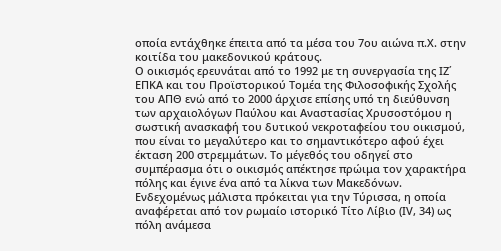οποία εντάχθηκε έπειτα από τα μέσα του 7ου αιώνα π.Χ. στην κοιτίδα του μακεδονικού κράτους.
Ο οικισμός ερευνάται από το 1992 με τη συνεργασία της ΙΖ΄ ΕΠΚΑ και του Προϊστορικού Τομέα της Φιλοσοφικής Σχολής του ΑΠΘ ενώ από το 2000 άρχισε επίσης υπό τη διεύθυνση των αρχαιολόγων Παύλου και Αναστασίας Χρυσοστόμου η σωστική ανασκαφή του δυτικού νεκροταφείου του οικισμού, που είναι το μεγαλύτερο και το σημαντικότερο αφού έχει έκταση 200 στρεμμάτων. Το μέγεθός του οδηγεί στο συμπέρασμα ότι ο οικισμός απέκτησε πρώιμα τον χαρακτήρα πόλης και έγινε ένα από τα λίκνα των Μακεδόνων. Ενδεχομένως μάλιστα πρόκειται για την Τύρισσα, η οποία αναφέρεται από τον ρωμαίο ιστορικό Τίτο Λίβιο (ΙV, 34) ως πόλη ανάμεσα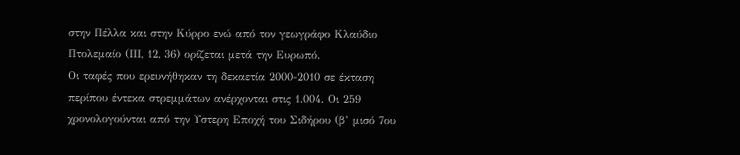στην Πέλλα και στην Κύρρο ενώ από τον γεωγράφο Κλαύδιο Πτολεμαίο (ΙΙΙ, 12, 36) ορίζεται μετά την Ευρωπό.
Οι ταφές που ερευνήθηκαν τη δεκαετία 2000-2010 σε έκταση περίπου έντεκα στρεμμάτων ανέρχονται στις 1.004. Οι 259 χρονολογούνται από την Υστερη Εποχή του Σιδήρου (β’ μισό 7ου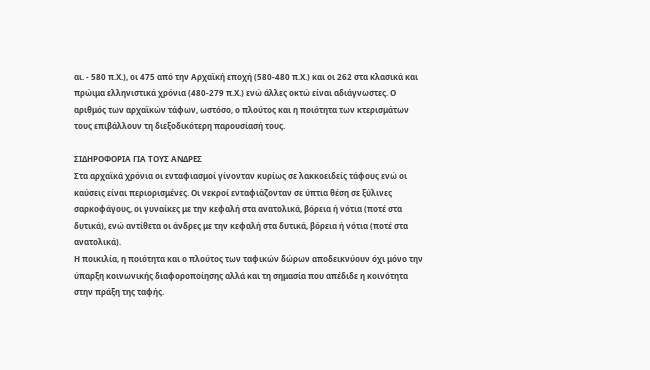αι. - 580 π.Χ.), οι 475 από την Αρχαϊκή εποχή (580-480 π.Χ.) και οι 262 στα κλασικά και πρώιμα ελληνιστικά χρόνια (480-279 π.Χ.) ενώ άλλες οκτώ είναι αδιάγνωστες. Ο αριθμός των αρχαϊκών τάφων, ωστόσο, ο πλούτος και η ποιότητα των κτερισμάτων τους επιβάλλουν τη διεξοδικότερη παρουσίασή τους.

ΣΙΔΗΡΟΦΟΡΙΑ ΓΙΑ ΤΟΥΣ ΑΝΔΡΕΣ
Στα αρχαϊκά χρόνια οι ενταφιασμοί γίνονταν κυρίως σε λακκοειδείς τάφους ενώ οι καύσεις είναι περιορισμένες. Οι νεκροί ενταφιάζονταν σε ύπτια θέση σε ξύλινες σαρκοφάγους, oι γυναίκες με την κεφαλή στα ανατολικά, βόρεια ή νότια (ποτέ στα δυτικά), ενώ αντίθετα οι άνδρες με την κεφαλή στα δυτικά, βόρεια ή νότια (ποτέ στα ανατολικά).
Η ποικιλία, η ποιότητα και ο πλούτος των ταφικών δώρων αποδεικνύουν όχι μόνο την ύπαρξη κοινωνικής διαφοροποίησης αλλά και τη σημασία που απέδιδε η κοινότητα στην πράξη της ταφής.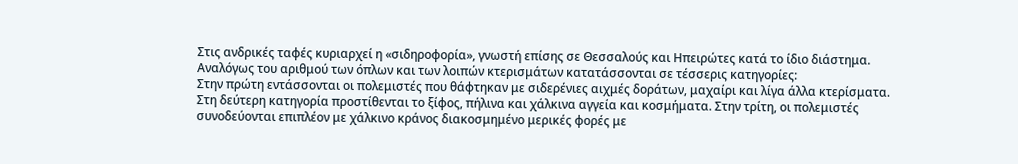Στις ανδρικές ταφές κυριαρχεί η «σιδηροφορία», γνωστή επίσης σε Θεσσαλούς και Ηπειρώτες κατά το ίδιο διάστημα. Αναλόγως του αριθμού των όπλων και των λοιπών κτερισμάτων κατατάσσονται σε τέσσερις κατηγορίες:
Στην πρώτη εντάσσονται οι πολεμιστές που θάφτηκαν με σιδερένιες αιχμές δοράτων, μαχαίρι και λίγα άλλα κτερίσματα. Στη δεύτερη κατηγορία προστίθενται το ξίφος, πήλινα και χάλκινα αγγεία και κοσμήματα. Στην τρίτη, οι πολεμιστές
συνοδεύονται επιπλέον με χάλκινο κράνος διακοσμημένο μερικές φορές με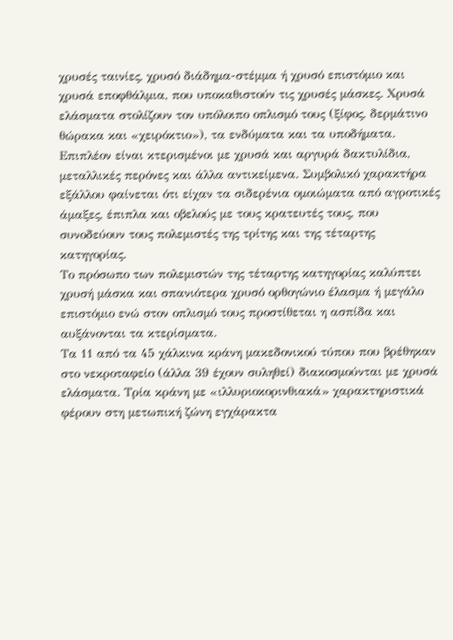χρυσές ταινίες, χρυσό διάδημα-στέμμα ή χρυσό επιστόμιο και χρυσά εποφθάλμια, που υποκαθιστούν τις χρυσές μάσκες. Χρυσά ελάσματα στολίζουν τον υπόλοιπο οπλισμό τους (ξίφος, δερμάτινο θώρακα και «χειρόκτιο»), τα ενδύματα και τα υποδήματα. Επιπλέον είναι κτερισμένοι με χρυσά και αργυρά δακτυλίδια, μεταλλικές περόνες και άλλα αντικείμενα. Συμβολικό χαρακτήρα εξάλλου φαίνεται ότι είχαν τα σιδερένια ομοιώματα από αγροτικές άμαξες, έπιπλα και οβελούς με τους κρατευτές τους, που συνοδεύουν τους πολεμιστές της τρίτης και της τέταρτης κατηγορίας.
Το πρόσωπο των πολεμιστών της τέταρτης κατηγορίας καλύπτει χρυσή μάσκα και σπανιότερα χρυσό ορθογώνιο έλασμα ή μεγάλο επιστόμιο ενώ στον οπλισμό τους προστίθεται η ασπίδα και αυξάνονται τα κτερίσματα.
Τα 11 από τα 45 χάλκινα κράνη μακεδονικού τύπου που βρέθηκαν στο νεκροταφείο (άλλα 39 έχουν συληθεί) διακοσμούνται με χρυσά ελάσματα. Τρία κράνη με «ιλλυριοκορινθιακά» χαρακτηριστικά φέρουν στη μετωπική ζώνη εγχάρακτα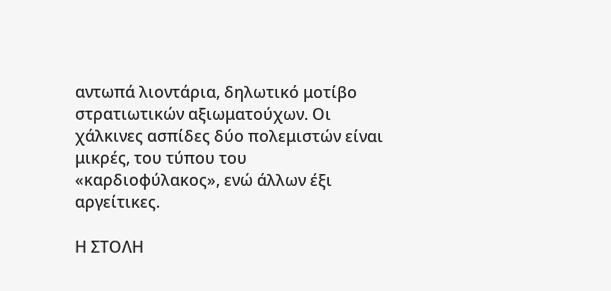αντωπά λιοντάρια, δηλωτικό μοτίβο στρατιωτικών αξιωματούχων. Οι χάλκινες ασπίδες δύο πολεμιστών είναι μικρές, του τύπου του «καρδιοφύλακος», ενώ άλλων έξι αργείτικες.

Η ΣΤΟΛΗ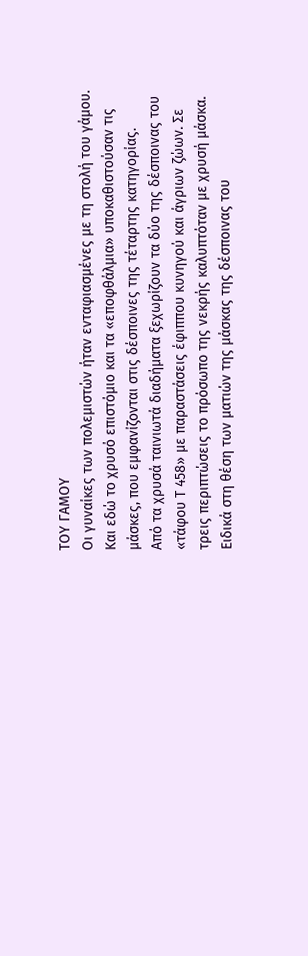ΤΟΥ ΓΑΜΟΥ
Οι γυναίκες των πολεμιστών ήταν ενταφιασμένες με τη στολή του γάμου. Και εδώ το χρυσό επιστόμιο και τα «εποφθάλμια» υποκαθιστούσαν τις μάσκες, που εμφανίζονται στις δέσποινες της τέταρτης κατηγορίας.
Από τα χρυσά ταινιωτά διαδήματα ξεχωρίζουν τα δύο της δέσποινας του «τάφου Τ 458» με παραστάσεις έφιππου κυνηγού και άγριων ζώων. Σε τρεις περιπτώσεις το πρόσωπο της νεκρής καλυπτόταν με χρυσή μάσκα. Ειδικά στη θέση των ματιών της μάσκας της δέσποινας του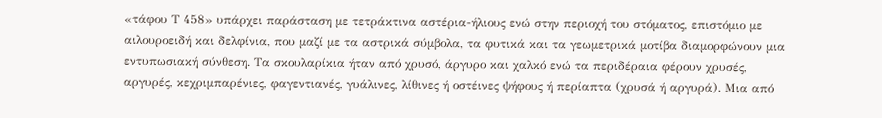«τάφου Τ 458» υπάρχει παράσταση με τετράκτινα αστέρια-ήλιους ενώ στην περιοχή του στόματος, επιστόμιο με αιλουροειδή και δελφίνια, που μαζί με τα αστρικά σύμβολα, τα φυτικά και τα γεωμετρικά μοτίβα διαμορφώνουν μια εντυπωσιακή σύνθεση. Τα σκουλαρίκια ήταν από χρυσό, άργυρο και χαλκό ενώ τα περιδέραια φέρουν χρυσές, αργυρές, κεχριμπαρένιες, φαγεντιανές, γυάλινες, λίθινες ή οστέινες ψήφους ή περίαπτα (χρυσά ή αργυρά). Μια από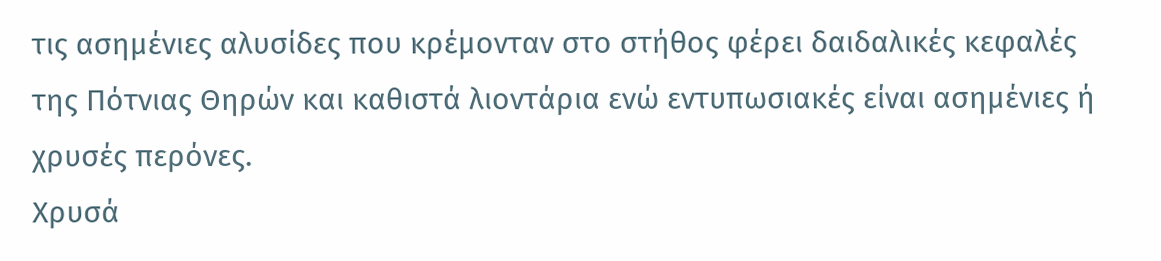τις ασημένιες αλυσίδες που κρέμονταν στο στήθος φέρει δαιδαλικές κεφαλές της Πότνιας Θηρών και καθιστά λιοντάρια ενώ εντυπωσιακές είναι ασημένιες ή χρυσές περόνες.
Χρυσά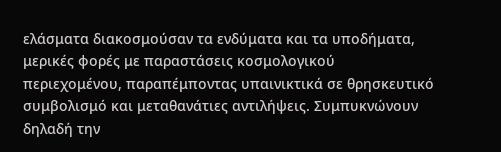ελάσματα διακοσμούσαν τα ενδύματα και τα υποδήματα, μερικές φορές με παραστάσεις κοσμολογικού περιεχομένου, παραπέμποντας υπαινικτικά σε θρησκευτικό συμβολισμό και μεταθανάτιες αντιλήψεις. Συμπυκνώνουν δηλαδή την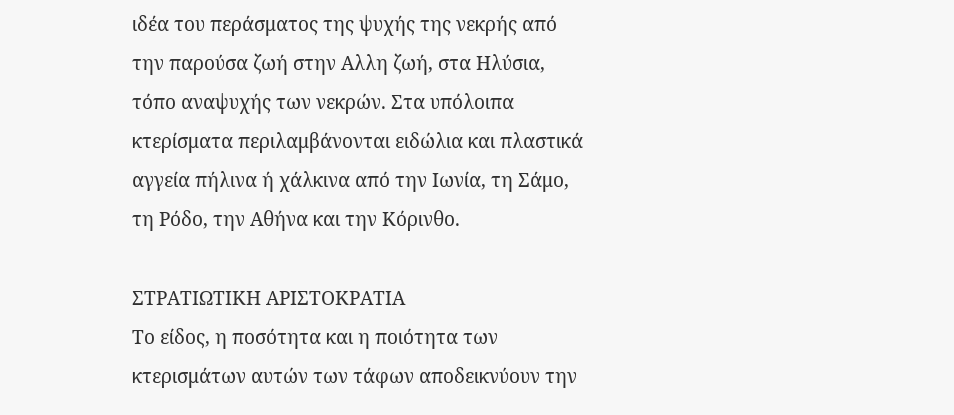ιδέα του περάσματος της ψυχής της νεκρής από την παρούσα ζωή στην Αλλη ζωή, στα Ηλύσια, τόπο αναψυχής των νεκρών. Στα υπόλοιπα κτερίσματα περιλαμβάνονται ειδώλια και πλαστικά αγγεία πήλινα ή χάλκινα από την Ιωνία, τη Σάμο, τη Ρόδο, την Αθήνα και την Κόρινθο.

ΣΤΡΑΤΙΩΤΙΚΗ ΑΡΙΣΤΟΚΡΑΤΙΑ
Το είδος, η ποσότητα και η ποιότητα των κτερισμάτων αυτών των τάφων αποδεικνύουν την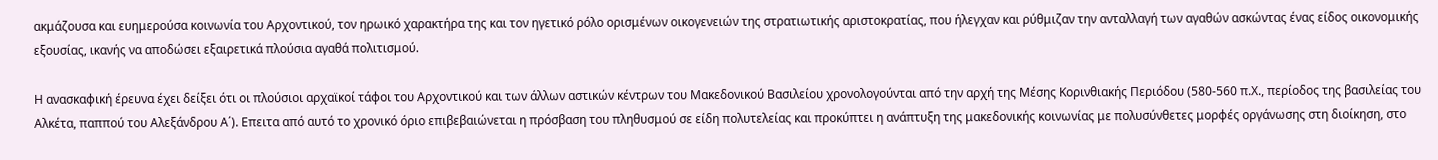ακμάζουσα και ευημερούσα κοινωνία του Αρχοντικού, τον ηρωικό χαρακτήρα της και τον ηγετικό ρόλο ορισμένων οικογενειών της στρατιωτικής αριστοκρατίας, που ήλεγχαν και ρύθμιζαν την ανταλλαγή των αγαθών ασκώντας ένας είδος οικονομικής εξουσίας, ικανής να αποδώσει εξαιρετικά πλούσια αγαθά πολιτισμού.

Η ανασκαφική έρευνα έχει δείξει ότι οι πλούσιοι αρχαϊκοί τάφοι του Αρχοντικού και των άλλων αστικών κέντρων του Μακεδονικού Βασιλείου χρονολογούνται από την αρχή της Μέσης Κορινθιακής Περιόδου (580-560 π.Χ., περίοδος της βασιλείας του Αλκέτα, παππού του Αλεξάνδρου Α΄). Επειτα από αυτό το χρονικό όριο επιβεβαιώνεται η πρόσβαση του πληθυσμού σε είδη πολυτελείας και προκύπτει η ανάπτυξη της μακεδονικής κοινωνίας με πολυσύνθετες μορφές οργάνωσης στη διοίκηση, στο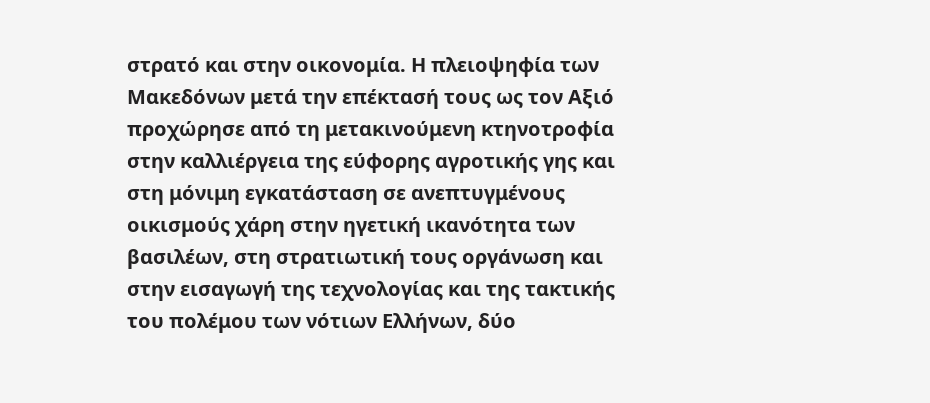στρατό και στην οικονομία. Η πλειοψηφία των Μακεδόνων μετά την επέκτασή τους ως τον Αξιό προχώρησε από τη μετακινούμενη κτηνοτροφία στην καλλιέργεια της εύφορης αγροτικής γης και στη μόνιμη εγκατάσταση σε ανεπτυγμένους οικισμούς χάρη στην ηγετική ικανότητα των βασιλέων, στη στρατιωτική τους οργάνωση και στην εισαγωγή της τεχνολογίας και της τακτικής του πολέμου των νότιων Ελλήνων, δύο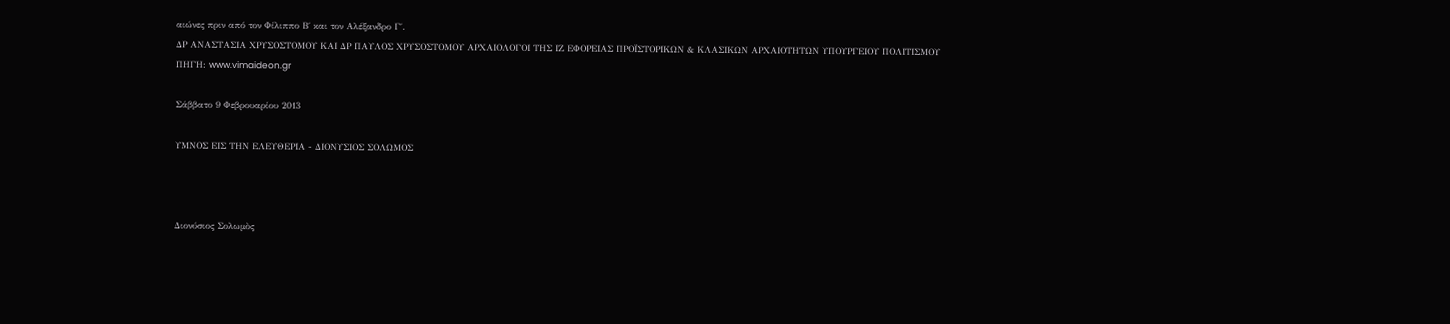αιώνες πριν από τον Φίλιππο Β΄ και τον Αλέξανδρο Γ΄.
ΔΡ ΑΝΑΣΤΑΣΙΑ ΧΡΥΣΟΣΤΟΜΟΥ ΚΑΙ ΔΡ ΠΑΥΛΟΣ ΧΡΥΣΟΣΤΟΜΟΥ ΑΡΧΑΙΟΛΟΓΟΙ ΤΗΣ ΙΖ ΕΦΟΡΕΙΑΣ ΠΡΟΪΣΤΟΡΙΚΩΝ & ΚΛΑΣΙΚΩΝ ΑΡΧΑΙΟΤΗΤΩΝ ΥΠΟΥΡΓΕΙΟΥ ΠΟΛΙΤΙΣΜΟΥ
ΠΗΓΗ: www.vimaideon.gr

Σάββατο 9 Φεβρουαρίου 2013

ΥΜΝΟΣ ΕΙΣ ΤΗΝ ΕΛΕΥΘΕΡΙΑ - ΔΙΟΝΥΣΙΟΣ ΣΟΛΩΜΟΣ



Διονύσιος Σολωμὸς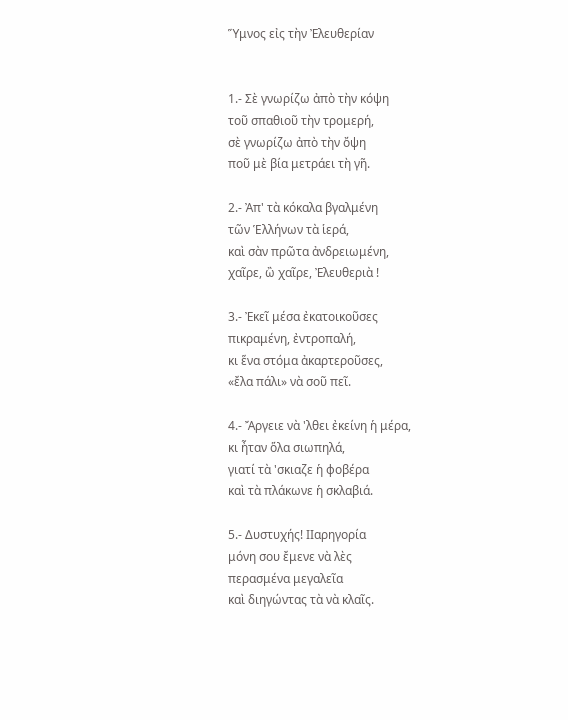Ὕμνος εἰς τὴν Ἐλευθερίαν


1.- Σὲ γνωρίζω ἀπὸ τὴν κόψη
τοῦ σπαθιοῦ τὴν τρομερή,
σὲ γνωρίζω ἀπὸ τὴν ὄψη
ποῦ μὲ βία μετράει τὴ γῆ.

2.- Ἀπ' τὰ κόκαλα βγαλμένη
τῶν Ἑλλήνων τὰ ἱερά,
καὶ σὰν πρῶτα ἀνδρειωμένη,
χαῖρε, ὢ χαῖρε, Ἐλευθεριὰ !

3.- Ἐκεῖ μέσα ἐκατοικοῦσες
πικραμένη, ἐντροπαλή,
κι ἕνα στόμα ἀκαρτεροῦσες,
«ἔλα πάλι» νὰ σοῦ πεῖ.

4.- Ἄργειε νὰ 'λθει ἐκείνη ἡ μέρα,
κι ἦταν ὅλα σιωπηλά,
γιατί τὰ 'σκιαζε ἡ φοβέρα
καὶ τὰ πλάκωνε ἡ σκλαβιά.

5.- Δυστυχής! ΙΙαρηγορία
μόνη σου ἔμενε νὰ λὲς
περασμένα μεγαλεῖα
καὶ διηγώντας τὰ νὰ κλαῖς.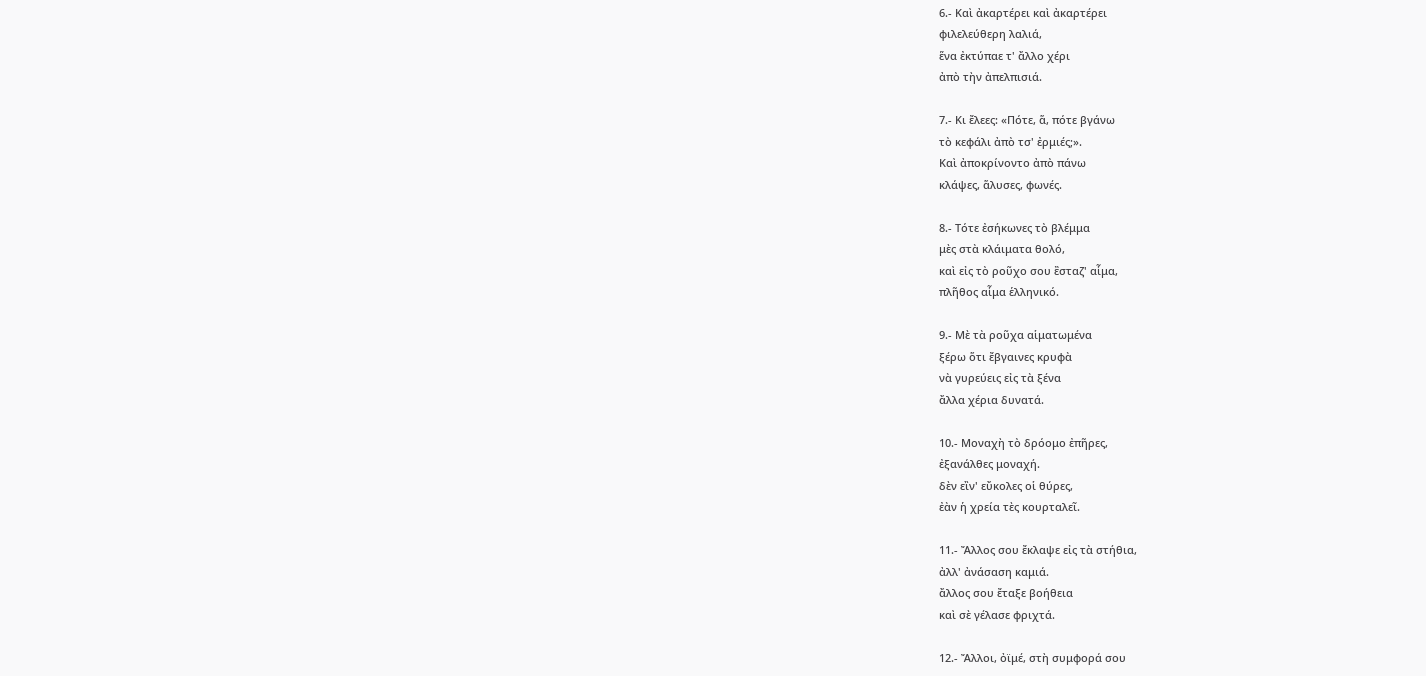6.- Καὶ ἀκαρτέρει καὶ ἀκαρτέρει
φιλελεύθερη λαλιά,
ἕνα ἐκτύπαε τ' ἄλλο χέρι
ἀπὸ τὴν ἀπελπισιά.

7.- Κι ἔλεες: «Πότε, ἅ, πότε βγάνω
τὸ κεφάλι ἀπὸ τσ' ἐρμιές;».
Καὶ ἀποκρίνοντο ἀπὸ πάνω
κλάψες, ἅλυσες, φωνές.

8.- Τότε ἐσήκωνες τὸ βλέμμα
μὲς στὰ κλάιματα θολό,
καὶ εἰς τὸ ροῦχο σου ἒσταζ' αἷμα,
πλῆθος αἷμα ἑλληνικό.

9.- Μὲ τὰ ροῦχα αἱματωμένα
ξέρω ὅτι ἔβγαινες κρυφὰ
νὰ γυρεύεις εἰς τὰ ξένα
ἄλλα χέρια δυνατά.

10.- Μοναχὴ τὸ δρόομο ἐπῆρες,
ἐξανάλθες μοναχή.
δὲν εἲν' εὔκολες οἱ θύρες,
ἐὰν ἡ χρεία τὲς κουρταλεῖ.

11.- Ἄλλος σου ἔκλαψε εἰς τὰ στήθια,
ἀλλ' ἀνάσαση καμιά.
ἄλλος σου ἔταξε βοήθεια
καὶ σὲ γέλασε φριχτά.

12.- Ἄλλοι, ὀϊμέ, στὴ συμφορά σου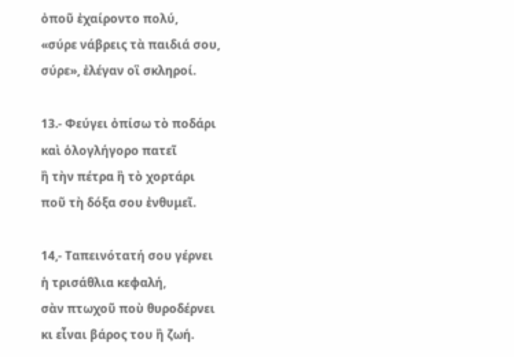ὀποῦ ἐχαίροντο πολύ,
«σύρε νάβρεις τὰ παιδιά σου,
σύρε», ἐλέγαν οἳ σκληροί.

13.- Φεύγει ὀπίσω τὸ ποδάρι
καὶ ὁλογλήγορο πατεῖ
ἢ τὴν πέτρα ἢ τὸ χορτάρι
ποῦ τὴ δόξα σου ἐνθυμεῖ.

14,- Ταπεινότατή σου γέρνει
ἡ τρισάθλια κεφαλή,
σὰν πτωχοῦ ποὺ θυροδέρνει
κι εἶναι βάρος του ἢ ζωή.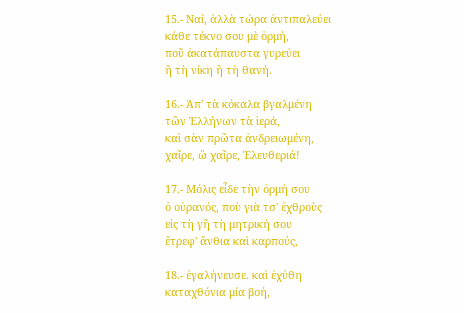15.- Ναί, ἀλλὰ τώρα ἀντιπαλεύει
κάθε τέκνο σου μὲ ὁρμή,
ποῦ ἀκατάπαυστα γυρεύει
ἢ τὴ νίκη ἢ τὴ θανή.

16.- Ἀπ' τὰ κόκαλα βγαλμένη
τῶν Ἑλλήνων τὰ ἱερά,
καὶ σὰν πρῶτα ἀνδρειωμένη,
χαῖρε, ὢ χαῖρε, Ἐλευθεριά!

17.- Μόλις εἶδε τὴν ὁρμή σου
ὁ οὐρανός, ποὺ γιὰ τσ' ἐχθροὺς
εἰς τὴ γῆ τὴ μητρική σου
ἒτρεφ' ἄνθια καὶ καρπούς,

18.- ἐγαλήνευσε. καὶ ἐχύθη
καταχθόνια μία βοή,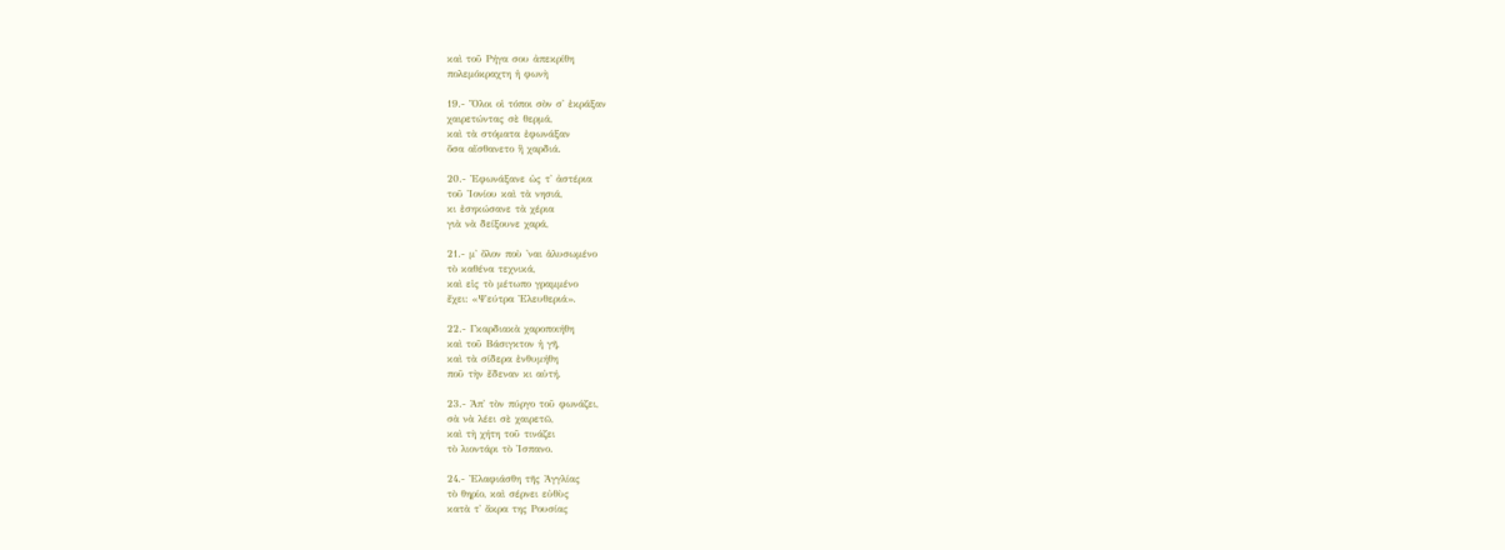καὶ τοῦ Ρήγα σου ἀπεκρίθη
πολεμόκραχτη ἡ φωνὴ

19.- Ὅλοι οἱ τόποι σὸν σ' ἐκράξαν
χαιρετώντας σὲ θερμά,
καὶ τὰ στόματα ἐφωνάξαν
ὅσα αἴσθανετο ἢ χαρδιά.

20.- Ἐφωνάξανε ὡς τ' ἀστέρια
τοῦ Ἰονίου καὶ τὰ νησιά,
κι ἐσηκώσανε τὰ χέρια
γιὰ νὰ δείξουνε χαρά,

21.- μ' ὄλον ποὺ 'ναι ἁλυσωμένο
τὸ καθένα τεχνικά,
καὶ εἰς τὸ μέτωπο γραμμένο
ἔχει: «Ψεύτρα Ἐλευθεριά».

22.- Γκαρδιακὰ χαροποιήθη
καὶ τοῦ Βάσιγκτον ἡ γῆ,
καὶ τὰ σίδερα ἐνθυμήθη
ποῦ τὴν ἔδεναν κι αὐτή.

23.- Ἀπ' τὸν πύργο τοῦ φωνάζει,
σὰ νὰ λέει σὲ χαιρετῶ,
καὶ τὴ χήτη τοῦ τινάζει
τὸ λιοντάρι τὸ Ἰσπανο.

24.- Ἐλαφιάσθη τῆς Ἀγγλίας
τὸ θηρίο, καὶ σέρνει εὐθὺς
κατὰ τ' ἄκρα της Ρουσίας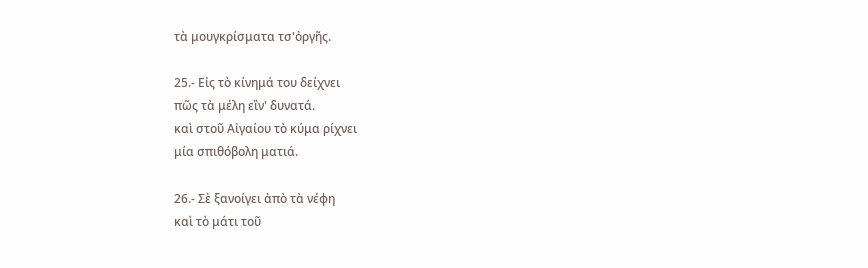τὰ μουγκρίσματα τσ'ὀργῆς.

25.- Εἰς τὸ κίνημά του δείχνει
πῶς τὰ μέλη εἲν' δυνατά.
καὶ στοῦ Αἰγαίου τὸ κύμα ρίχνει
μία σπιθόβολη ματιά.

26.- Σὲ ξανοίγει ἀπὸ τὰ νέφη
καὶ τὸ μάτι τοῦ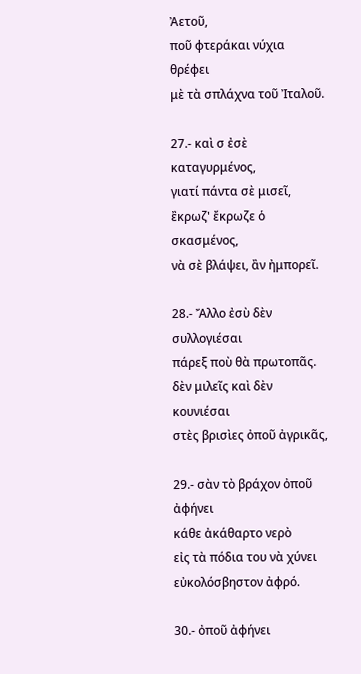Ἀετοῦ,
ποῦ φτεράκαι νύχια θρέφει
μὲ τὰ σπλάχνα τοῦ Ἰταλοῦ.

27.- καὶ σ ἐσὲ καταγυρμένος,
γιατί πάντα σὲ μισεῖ,
ἒκρωζ' ἔκρωζε ὁ σκασμένος,
νὰ σὲ βλάψει, ἂν ἠμπορεῖ.

28.- Ἄλλο ἐσὺ δὲν συλλογιέσαι
πάρεξ ποὺ θὰ πρωτοπᾶς.
δὲν μιλεῖς καὶ δὲν κουνιέσαι
στὲς βρισὶες ὀποῦ ἀγρικᾶς,

29.- σὰν τὸ βράχον ὀποῦ ἀφήνει
κάθε ἀκάθαρτο νερὸ
εἰς τὰ πόδια του νὰ χύνει
εὐκολόσβηστον ἀφρό.

30.- ὀποῦ ἀφήνει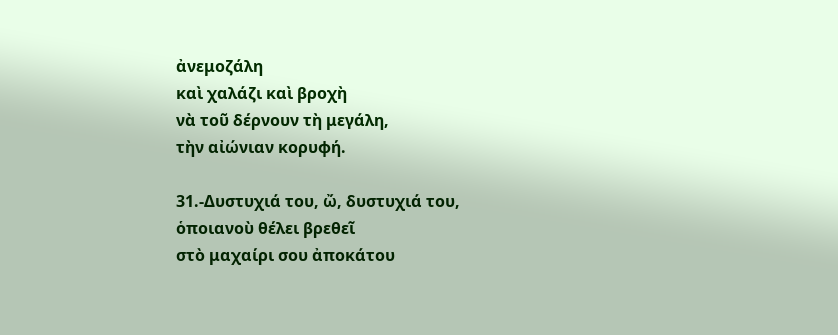ἀνεμοζάλη
καὶ χαλάζι καὶ βροχὴ
νὰ τοῦ δέρνουν τὴ μεγάλη,
τὴν αἰώνιαν κορυφή.

31.-Δυστυχιά του, ὤ, δυστυχιά του,
ὁποιανοὺ θέλει βρεθεῖ
στὸ μαχαίρι σου ἀποκάτου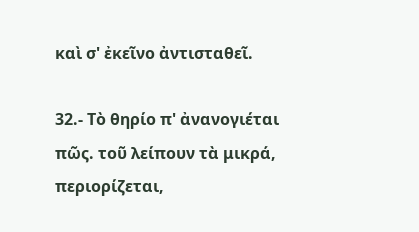καὶ σ' ἐκεῖνο ἀντισταθεῖ.

32.- Τὸ θηρίο π' ἀνανογιέται
πῶς. τοῦ λείπουν τὰ μικρά,
περιορίζεται,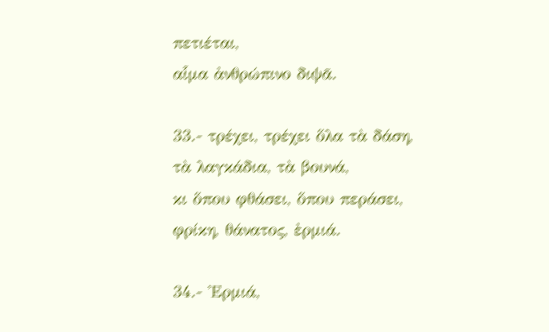πετιέται,
αἷμα ἀνθρώπινο διψᾶ.

33.- τρέχει, τρέχει ὅλα τὰ δάση,
τὰ λαγκάδια, τὰ βουνά,
κι ὅπου φθάσει, ὅπου περάσει,
φρίκη, θάνατος, ἐρμιά.

34.- Ἐρμιά,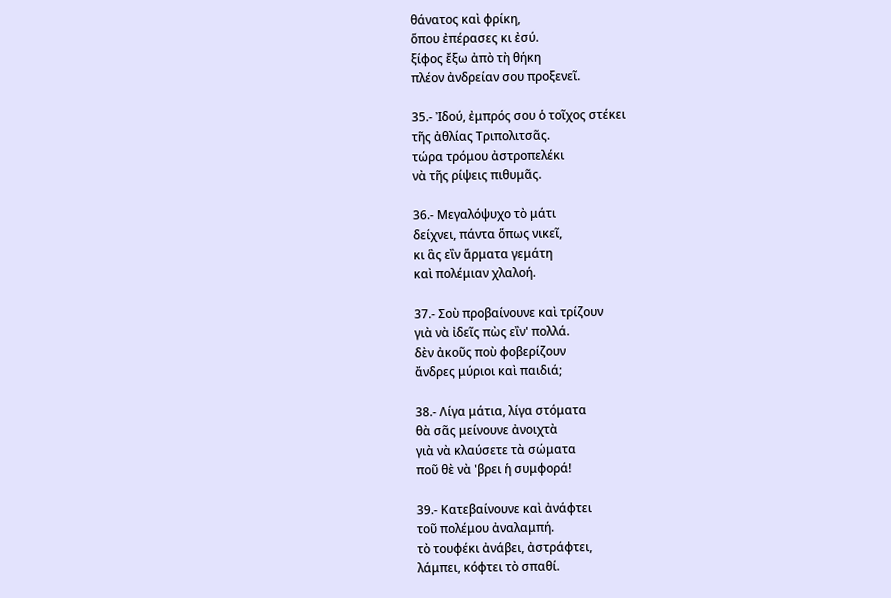θάνατος καὶ φρίκη,
ὅπου ἐπέρασες κι ἐσύ.
ξίφος ἔξω ἀπὸ τὴ θήκη
πλέον ἀνδρείαν σου προξενεῖ.

35.- Ἰδού, ἐμπρός σου ὁ τοῖχος στέκει
τῆς ἀθλίας Τριπολιτσᾶς.
τώρα τρόμου ἀστροπελέκι
νὰ τῆς ρίψεις πιθυμᾶς.

36.- Μεγαλόψυχο τὸ μάτι
δείχνει, πάντα ὅπως νικεῖ,
κι ἃς εἲν ἅρματα γεμάτη
καὶ πολέμιαν χλαλοή.

37.- Σοὺ προβαίνουνε καὶ τρίζουν
γιὰ νὰ ἰδεῖς πὼς εἲν' πολλά.
δὲν ἀκοῦς ποὺ φοβερίζουν
ἄνδρες μύριοι καὶ παιδιά;

38.- Λίγα μάτια, λίγα στόματα
θὰ σᾶς μείνουνε ἀνοιχτὰ
γιὰ νὰ κλαύσετε τὰ σώματα
ποῦ θὲ νὰ 'βρει ἡ συμφορά!

39.- Κατεβαίνουνε καὶ ἀνάφτει
τοῦ πολέμου ἀναλαμπή.
τὸ τουφέκι ἀνάβει, ἀστράφτει,
λάμπει, κόφτει τὸ σπαθί.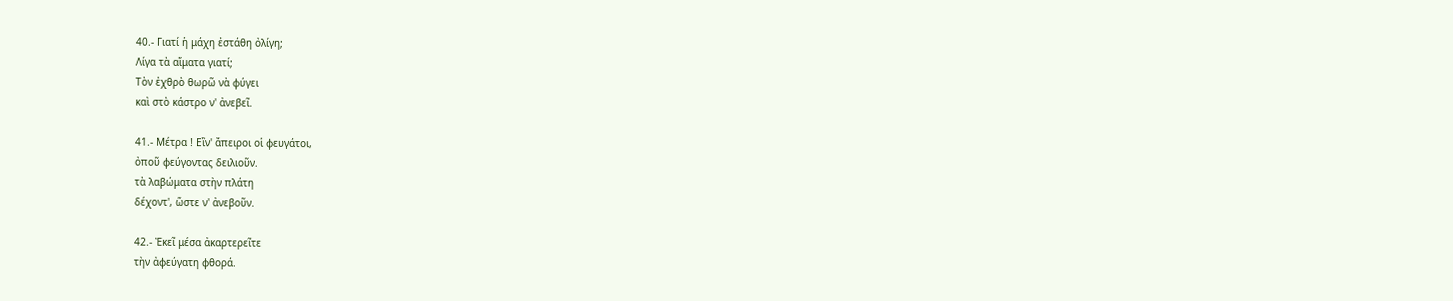40.- Γιατί ἡ μάχη ἐστάθη ὀλίγη;
Λίγα τὰ αἵματα γιατί;
Τὸν ἐχθρὸ θωρῶ νὰ φύγει
καὶ στὸ κάστρο ν' ἀνεβεῖ.

41.- Μέτρα ! Εἲν' ἄπειροι οἱ φευγάτοι,
ὀποῦ φεύγοντας δειλιοῦν.
τὰ λαβώματα στὴν πλάτη
δέχοντ', ὥστε ν' ἀνεβοῦν.

42.- Ἐκεῖ μέσα ἀκαρτερεῖτε
τὴν ἀφεύγατη φθορά.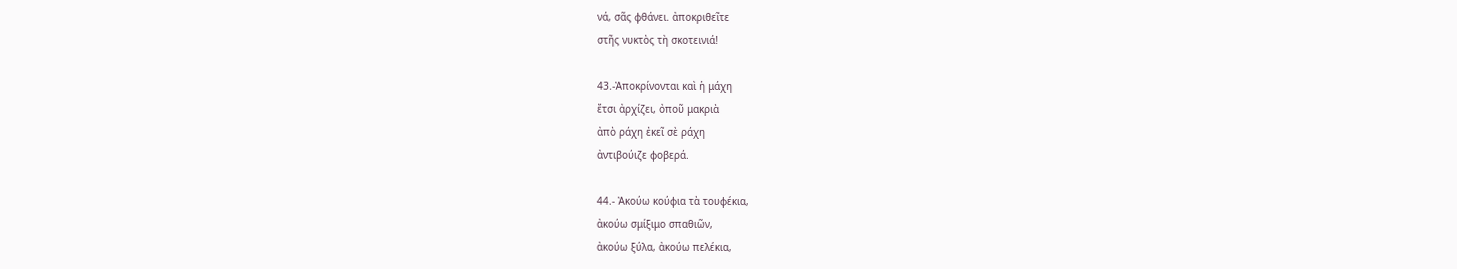νά, σᾶς φθάνει. ἀποκριθεῖτε
στῆς νυκτὸς τὴ σκοτεινιά!

43.-Ἀποκρίνονται καὶ ἡ μάχη
ἔτσι ἀρχίζει, ὀποῦ μακριὰ
ἀπὸ ράχη ἐκεῖ σὲ ράχη
ἀντιβούιζε φοβερά.

44.- Ἀκούω κούφια τὰ τουφέκια,
ἀκούω σμίξιμο σπαθιῶν,
ἀκούω ξύλα, ἀκούω πελέκια,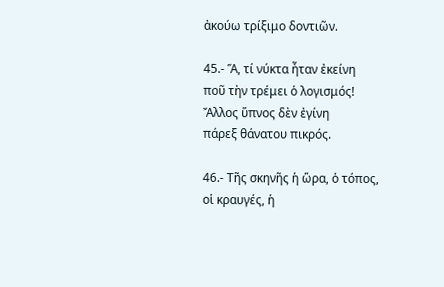ἀκούω τρίξιμο δοντιῶν.

45.- Ἅ, τί νύκτα ἦταν ἐκείνη
ποῦ τὴν τρέμει ὁ λογισμός!
Ἄλλος ὕπνος δὲν ἐγίνη
πάρεξ θάνατου πικρός.

46.- Τῆς σκηνῆς ἡ ὥρα, ὁ τόπος,
οἱ κραυγές, ἡ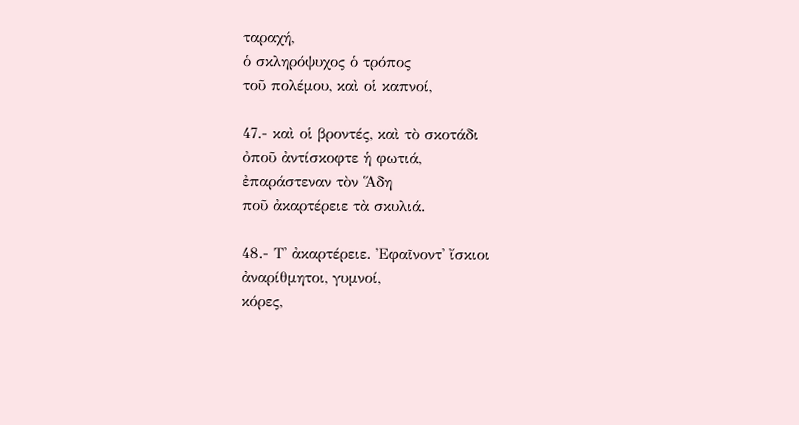ταραχή,
ὁ σκληρόψυχος ὁ τρόπος
τοῦ πολέμου, καὶ οἱ καπνοί,

47.- καὶ οἱ βροντές, καὶ τὸ σκοτάδι
ὀποῦ ἀντίσκοφτε ἡ φωτιά,
ἐπαράστεναν τὸν Ἅδη
ποῦ ἀκαρτέρειε τὰ σκυλιά.

48.- Τ' ἀκαρτέρειε. Ἐφαῖνοντ' ἴσκιοι
ἀναρίθμητοι, γυμνοί,
κόρες,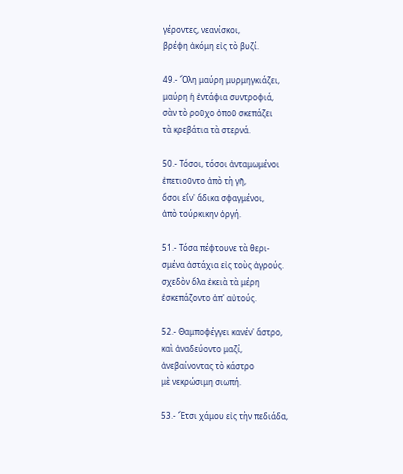γέροντες, νεανίσκοι,
βρέφη ἀκόμη εἰς τὸ βυζί.

49.- Ὅλη μαύρη μυρμηγκιάζει,
μαύρη ἡ ἐντάφια συντροφιά,
σὰν τὸ ροῦχο ὀποῦ σκεπάζει
τὰ κρεβάτια τὰ στερνά.

50.- Τόσοι, τόσοι ἀνταμωμένοι
ἐπετιοῦντο ἀπὸ τὴ γῆ,
ὅσοι εἲν' ἄδικα σφαγμένοι,
ἀπὸ τούρκικην ὀργή.

51.- Τόσα πέφτουνε τὰ θερι-
σμένα ἀστάχια εἰς τοὺς ἀγρούς.
σχεδὸν ὅλα ἐκειὰ τὰ μέρη
ἐσκεπάζοντο ἀπ' αὐτούς.

52.- Θαμποφέγγει κανέν' ἄστρο,
καὶ ἀναδεύοντο μαζί,
ἀνεβαίνοντας τὸ κάστρο
μὲ νεκρώσιμη σιωπή.

53.- Ἔτσι χάμου εἰς τὴν πεδιάδα,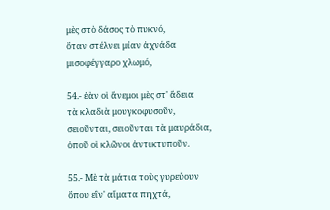μὲς στὸ δάσος τὸ πυκνό,
ὅταν στέλνει μίαν ἀχνάδα
μισοφέγγαρο χλωμό,

54.- ἐὰν οἱ ἄνεμοι μὲς στ' ἄδεια
τὰ κλαδιὰ μουγκοφυσοῦν,
σειοῦνται, σειοῦνται τὰ μαυράδια,
ὀποῦ οἱ κλῶνοι ἀντικτυποῦν.

55.- Μὲ τὰ μάτια τοὺς γυρεύουν
ὅπου εἲν' αἵματα πηχτά,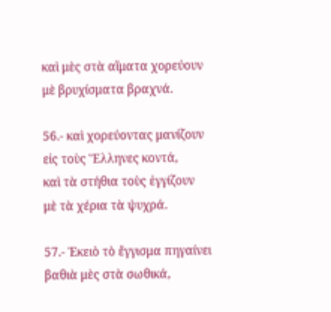καὶ μὲς στὰ αἵματα χορεύουν
μὲ βρυχίσματα βραχνά.

56.- καὶ χορεύοντας μανίζουν
εἰς τοὺς Ἕλληνες κοντά,
καὶ τὰ στήθια τοὺς ἐγγίζουν
μὲ τὰ χέρια τὰ ψυχρά.

57.- Ἐκειὸ τὸ ἔγγισμα πηγαίνει
βαθιὰ μὲς στὰ σωθικά,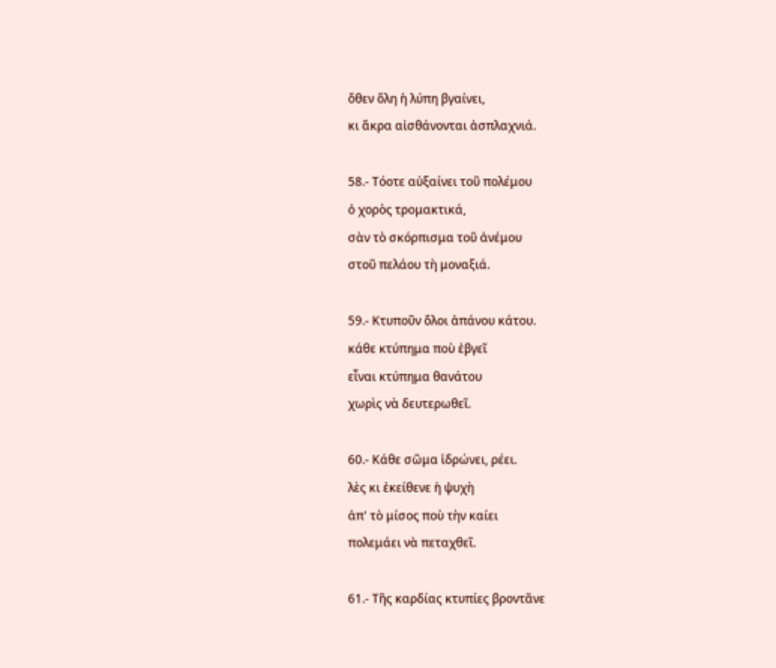ὅθεν ὅλη ἡ λύπη βγαίνει,
κι ἄκρα αἰσθάνονται ἀσπλαχνιά.

58.- Τόοτε αὐξαίνει τοῦ πολέμου
ὁ χορὸς τρομακτικά,
σὰν τὸ σκόρπισμα τοῦ ἀνέμου
στοῦ πελάου τὴ μοναξιά.

59.- Κτυποῦν ὅλοι ἀπάνου κάτου.
κάθε κτύπημα ποὺ ἐβγεῖ
εἶναι κτύπημα θανάτου
χωρὶς νὰ δευτερωθεῖ.

60.- Κάθε σῶμα ἱδρώνει, ρέει.
λὲς κι ἐκείθενε ἡ ψυχὴ
ἀπ' τὸ μίσος ποὺ τὴν καίει
πολεμάει νὰ πεταχθεῖ.

61.- Τῆς καρδίας κτυπίες βροντᾶνε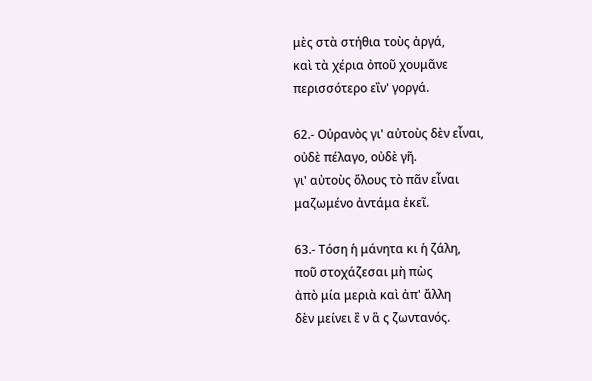μὲς στὰ στήθια τοὺς ἀργά,
καὶ τὰ χέρια ὀποῦ χουμᾶνε
περισσότερο εἲν' γοργά.

62.- Οὐρανὸς γι' αὐτοὺς δὲν εἶναι,
οὐδὲ πέλαγο, οὐδὲ γῆ.
γι' αὐτοὺς ὅλους τὸ πᾶν εἶναι
μαζωμένο ἀντάμα ἐκεῖ.

63.- Τόση ἡ μάνητα κι ἡ ζάλη,
ποῦ στοχάζεσαι μὴ πὼς
ἀπὸ μία μεριὰ καὶ ἀπ' ἄλλη
δὲν μείνει ἒ ν ἃ ς ζωντανός.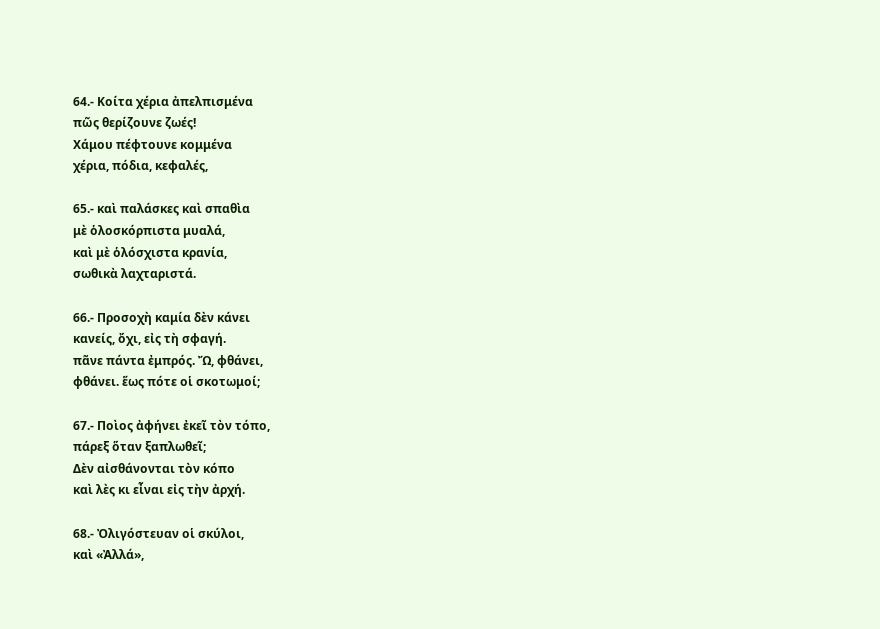64.- Κοίτα χέρια ἀπελπισμένα
πῶς θερίζουνε ζωές!
Χάμου πέφτουνε κομμένα
χέρια, πόδια, κεφαλές,

65.- καὶ παλάσκες καὶ σπαθὶα
μὲ ὁλοσκόρπιστα μυαλά,
καὶ μὲ ὁλόσχιστα κρανία,
σωθικὰ λαχταριστά.

66.- Προσοχὴ καμία δὲν κάνει
κανείς, ὄχι, εἰς τὴ σφαγή.
πᾶνε πάντα ἐμπρός. Ὤ, φθάνει,
φθάνει. ἕως πότε οἱ σκοτωμοί;

67.- Ποὶος ἀφήνει ἐκεῖ τὸν τόπο,
πάρεξ ὅταν ξαπλωθεῖ;
Δὲν αἰσθάνονται τὸν κόπο
καὶ λὲς κι εἶναι εἰς τὴν ἀρχή.

68.- Ὀλιγόστευαν οἱ σκύλοι,
καὶ «Ἀλλά»,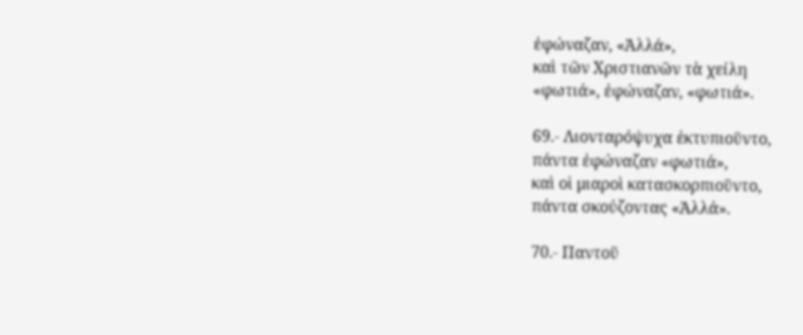ἐφώναζαν, «Ἀλλά»,
καὶ τῶν Χριστιανῶν τὰ χείλη
«φωτιά», ἐφώναζαν, «φωτιά».

69.- Λιονταρόψυχα ἐκτυπιοῦντο,
πάντα ἐφώναζαν «φωτιά»,
καὶ οἱ μιαροὶ κατασκορπιοῦντο,
πάντα σκούζοντας «Ἀλλά».

70.- Παντοῦ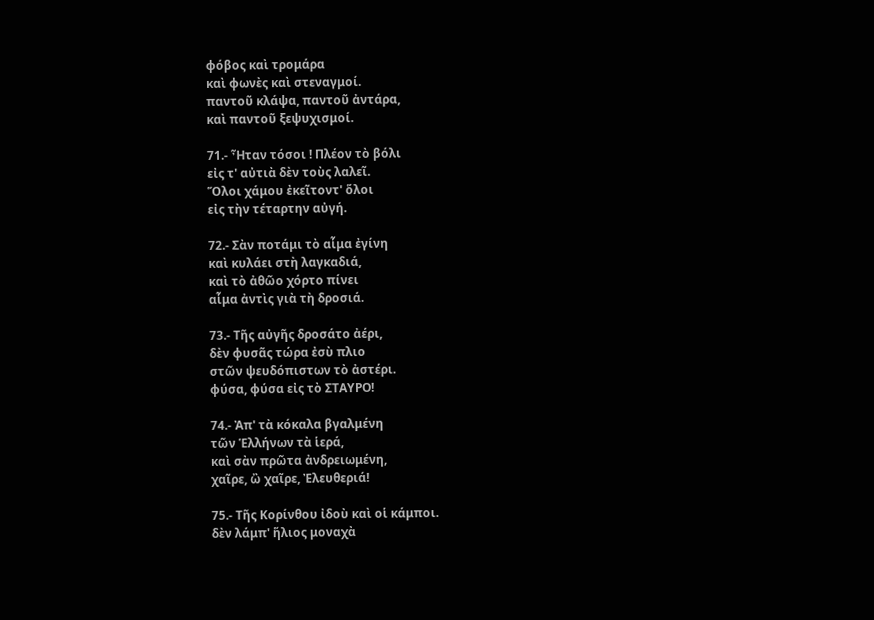φόβος καὶ τρομάρα
καὶ φωνὲς καὶ στεναγμοί.
παντοῦ κλάψα, παντοῦ ἀντάρα,
καὶ παντοῦ ξεψυχισμοί.

71.- Ἦταν τόσοι ! Πλέον τὸ βόλι
εἰς τ' αὐτιὰ δὲν τοὺς λαλεῖ.
Ὅλοι χάμου ἐκεῖτοντ' ὅλοι
εἰς τὴν τέταρτην αὐγή.

72.- Σὰν ποτάμι τὸ αἷμα ἐγίνη
καὶ κυλάει στὴ λαγκαδιά,
καὶ τὸ ἀθῶο χόρτο πίνει
αἷμα ἀντὶς γιὰ τὴ δροσιά.

73.- Τῆς αὐγῆς δροσάτο ἀέρι,
δὲν φυσᾶς τώρα ἐσὺ πλιο
στῶν ψευδόπιστων τὸ ἀστέρι.
φύσα, φύσα εἰς τὸ ΣΤΑΥΡΟ!

74.- Ἀπ' τὰ κόκαλα βγαλμένη
τῶν Ἑλλήνων τὰ ἱερά,
καὶ σὰν πρῶτα ἀνδρειωμένη,
χαῖρε, ὢ χαῖρε, Ἐλευθεριά!

75.- Τῆς Κορίνθου ἰδοὺ καὶ οἱ κάμποι.
δὲν λάμπ' ἥλιος μοναχὰ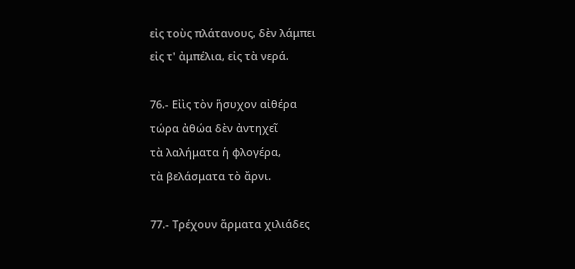εἰς τοὺς πλάτανους, δὲν λάμπει
εἰς τ' ἀμπέλια, εἰς τὰ νερά.

76.- Εἰὶς τὸν ἥσυχον αἰθέρα
τώρα ἀθώα δὲν ἀντηχεῖ
τὰ λαλήματα ἡ φλογέρα,
τὰ βελάσματα τὸ ἄρνι.

77.- Τρέχουν ἅρματα χιλιάδες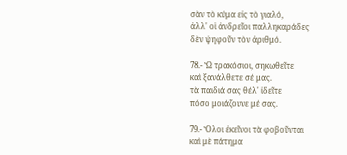σὰν τὸ κύμα εἰς τὸ γιαλό,
ἀλλ' οἱ ἀνδρεῖοι παλληκαράδες
δὲν ψηφοῦν τὸν ἀριθμό.

78.- Ὢ τρακόσιοι, σηκωθεῖτε
καὶ ξανάλθετε σέ μας.
τὰ παιδιά σας θέλ' ἰδεῖτε
πόσο μοιάζουνε μέ σας.

79.- Ὅλοι ἐκεῖνοι τὰ φοβοῦνται
καὶ μὲ πάτημα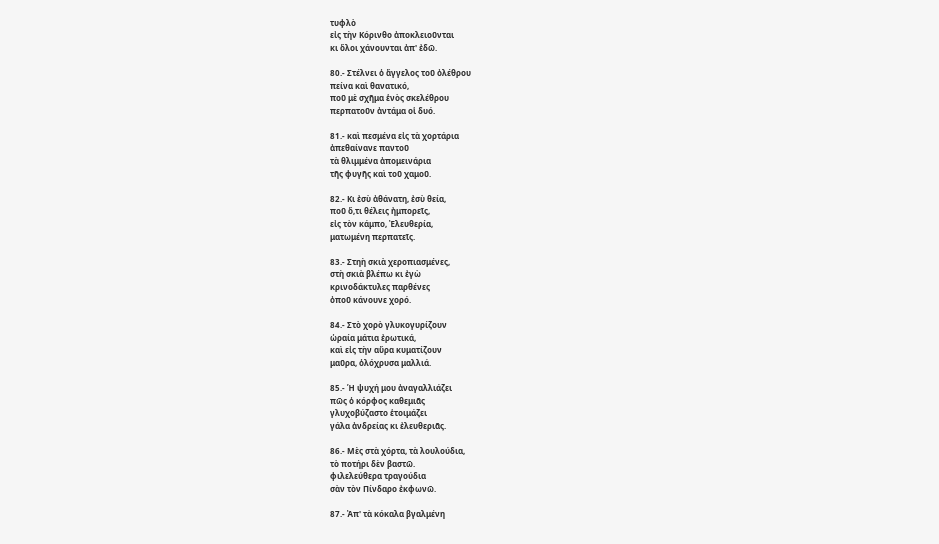τυφλὸ
εἰς τὴν Κόρινθο ἀποκλειοῦνται
κι ὅλοι χάνουνται ἀπ' ἐδῶ.

80.- Στέλνει ὁ ἄγγελος τοῦ ὀλέθρου
πείνα καὶ θανατικό,
ποῦ μὲ σχῆμα ἑνὸς σκελέθρου
περπατοῦν ἀντάμα οἱ δυό.

81.- καὶ πεσμένα εἰς τὰ χορτάρια
ἀπεθαίνανε παντοῦ
τὰ θλιμμένα ἀπομεινάρια
τῆς φυγῆς καὶ τοῦ χαμοῦ.

82.- Κι ἐσὺ ἀθάνατη, ἐσὺ θεία,
ποῦ ὅ,τι θέλεις ἠμπορεῖς,
εἰς τὸν κάμπο, Ἐλευθερία,
ματωμένη περπατεῖς.

83.- Στηὴ σκιὰ χεροπιασμένες,
στὴ σκιὰ βλέπω κι ἐγὼ
κρινοδάκτυλες παρθένες
ὀποῦ κάνουνε χορό.

84.- Στὸ χορὸ γλυκογυρίζουν
ὡραία μάτια ἐρωτικά,
καὶ εἰς τὴν αὔρα κυματίζουν
μαῦρα, ὁλόχρυσα μαλλιά.

85.- Ἡ ψυχή μου ἀναγαλλιάζει
πῶς ὁ κόρφος καθεμιᾶς
γλυχοβύζαστο ἑτοιμάζει
γάλα ἀνδρείας κι ἐλευθεριᾶς.

86.- Μὲς στὰ χόρτα, τὰ λουλούδια,
τὸ ποτήρι δὲν βαστῶ.
φιλελεύθερα τραγούδια
σὰν τὸν Πίνδαρο ἐκφωνῶ.

87.- Ἀπ' τὰ κόκαλα βγαλμένη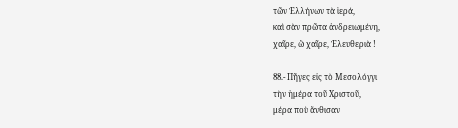τῶν Ἑλλήνων τὰ ἱερά,
καὶ σὰν πρῶτα ἀνδρειωμένη,
χαῖρε, ὢ χαῖρε, Ἐλευθεριὰ !

88.- Πῆγες εἰς τὸ Μεσολόγγι
τὴν ἡμέρα τοῦ Χριστοῦ,
μέρα ποὺ ἄνθισαν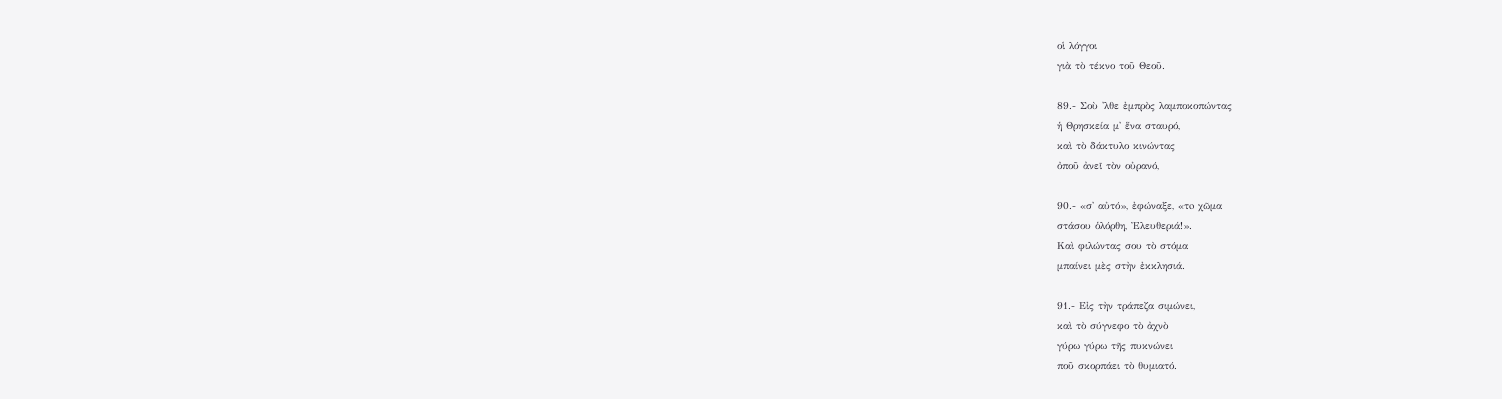οἱ λόγγοι
γιὰ τὸ τέκνο τοῦ Θεοῦ.

89.- Σοὺ 'λθε ἐμπρὸς λαμποκοπώντας
ἡ Θρησκεία μ' ἕνα σταυρό,
καὶ τὸ δάκτυλο κινώντας
ὀποῦ ἀνεῖ τὸν οὐρανό,

90.- «σ' αὐτό», ἐφώναξε, «τo χῶμα
στάσου ὁλόρθη, Ἐλευθεριά!».
Καὶ φιλώντας σου τὸ στόμα
μπαίνει μὲς στὴν ἐκκλησιά.

91.- Εἰς τὴν τράπεζα σιμώνει,
καὶ τὸ σύγνεφο τὸ ἀχνὸ
γύρω γύρω τῆς πυκνώνει
ποῦ σκορπάει τὸ θυμιατό.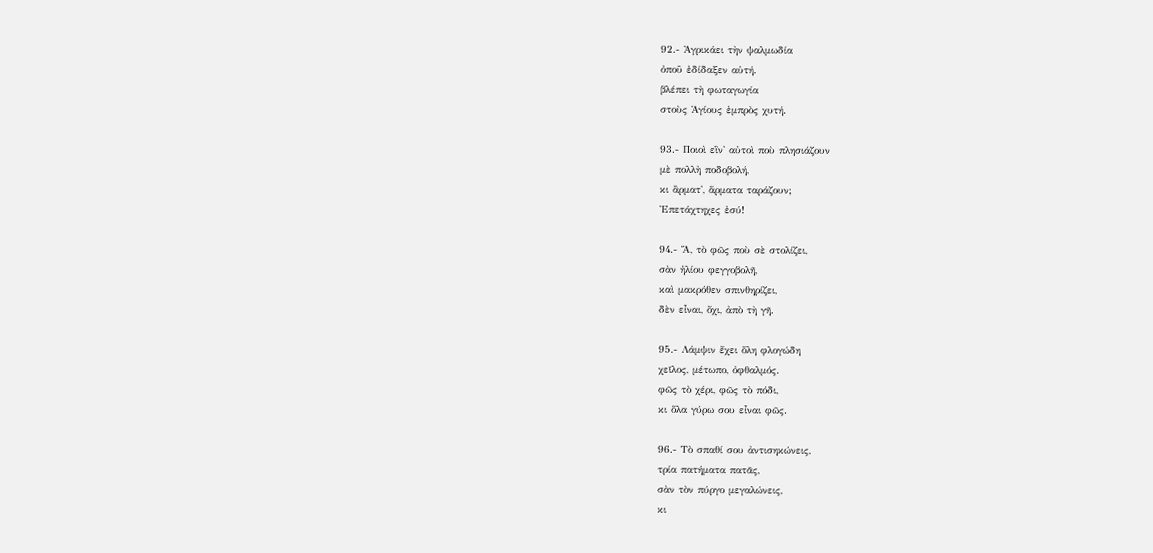92.- Ἀγρικάει τὴν ψαλμωδία
ὀποῦ ἐδίδαξεν αὐτή.
βλέπει τὴ φωταγωγία
στοὺς Ἁγίους ἐμπρὸς χυτή.

93.- Ποιοὶ εἲν' αὐτοὶ ποὺ πλησιάζουν
μὲ πολλὴ ποδοβολή,
κι ἂρματ', ἅρματα ταράζουν;
Ἐπετάχτηχες ἐσύ!

94.- Ἅ, τὸ φῶς ποὺ σὲ στολίζει,
σὰν ἡλίου φεγγοβολῆ,
καὶ μακρόθεν σπινθηρίζει,
δὲν εἶναι, ὄχι, ἀπὸ τὴ γῆ.

95.- Λάμψιν ἔχει ὅλη φλογώδη
χεῖλος, μέτωπο, ὀφθαλμός.
φῶς τὸ χέρι, φῶς τὸ πόδι,
κι ὅλα γύρω σου εἶναι φῶς.

96.- Τὸ σπαθί σου ἀντισηκώνεις,
τρία πατήματα πατᾶς,
σὰν τὸν πύργο μεγαλώνεις,
κι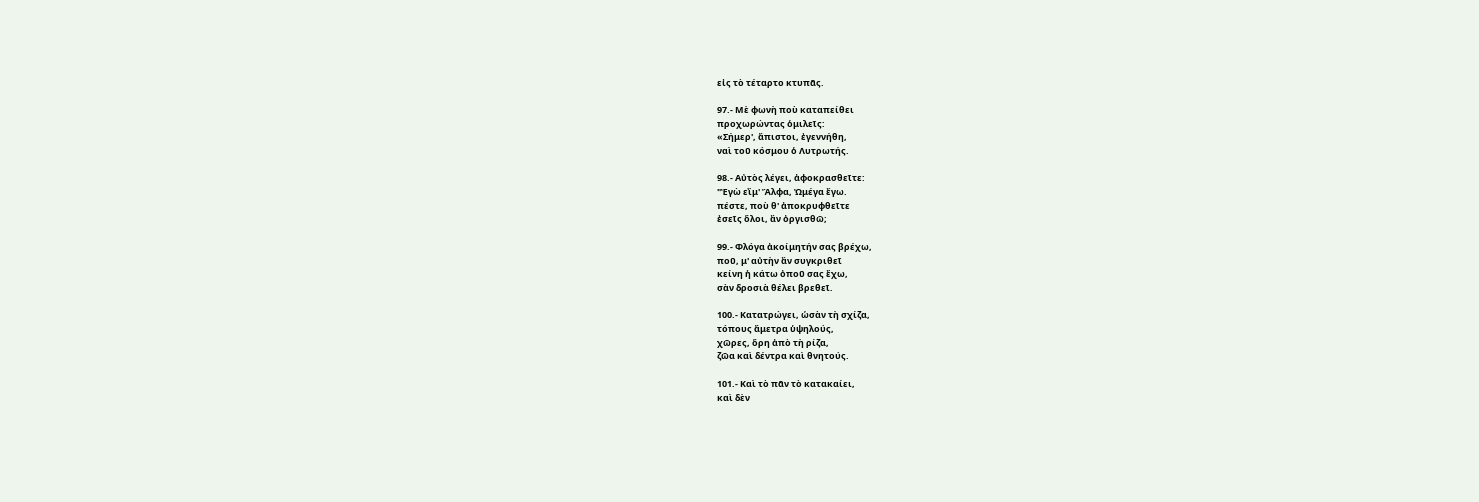εἰς τὸ τέταρτο κτυπᾶς.

97.- Μὲ φωνὴ ποὺ καταπείθει
προχωρώντας ὁμιλεῖς:
«Σήμερ', ἄπιστοι, ἐγεννήθη,
ναὶ τοῦ κόσμου ὁ Λυτρωτής.

98.- Αὐτὸς λέγει, ἀφοκρασθεῖτε:
"Ἐγὼ εἲμ' Ἄλφα, Ὠμέγα ἔγω.
πέστε, ποὺ θ' ἀποκρυφθεῖτε
ἐσεῖς ὅλοι, ἂν ὀργισθῶ;

99.- Φλόγα ἀκοίμητήν σας βρέχω,
ποῦ, μ' αὐτὴν ἂν συγκριθεῖ
κείνη ἡ κάτω ὀποῦ σας ἔχω,
σὰν δροσιὰ θέλει βρεθεῖ.

100.- Κατατρώγει, ὡσὰν τὴ σχίζα,
τόπους ἄμετρα ὑψηλούς,
χῶρες, ὅρη ἀπὸ τὴ ρίζα,
ζῶα καὶ δέντρα καὶ θνητούς.

101.- Καὶ τὸ πᾶν τὸ κατακαίει,
καὶ δὲν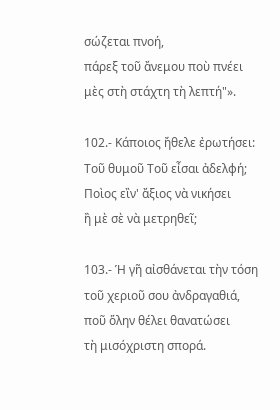σώζεται πνοή,
πάρεξ τοῦ ἄνεμου ποὺ πνέει
μὲς στὴ στάχτη τὴ λεπτή"».

102.- Κάποιος ἤθελε ἐρωτήσει:
Τοῦ θυμοῦ Τοῦ εἶσαι ἀδελφή;
Ποὶος εἲν' ἄξιος νὰ νικήσει
ἢ μὲ σὲ νὰ μετρηθεῖ;

103.- Ἡ γῆ αἰσθάνεται τὴν τόση
τοῦ χεριοῦ σου ἀνδραγαθιά,
ποῦ ὅλην θέλει θανατώσει
τὴ μισόχριστη σπορά.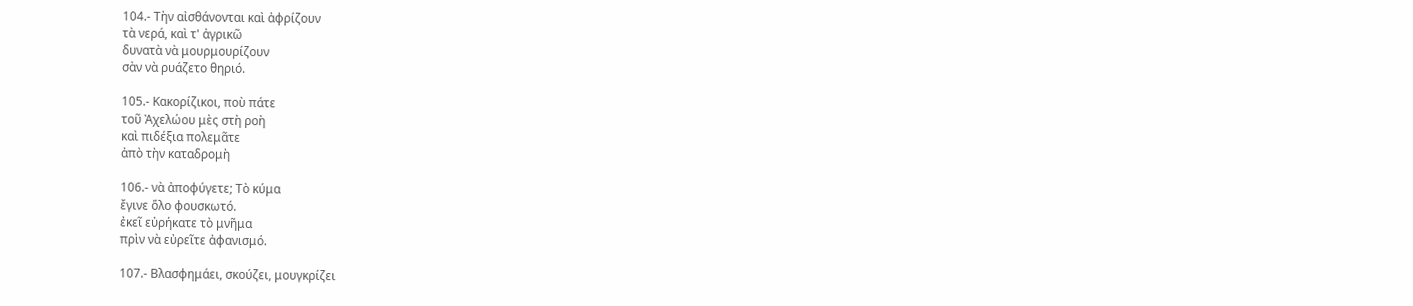104.- Τὴν αἰσθάνονται καὶ ἀφρίζουν
τὰ νερά, καὶ τ' ἀγρικῶ
δυνατὰ νὰ μουρμουρίζουν
σὰν νὰ ρυάζετο θηριό.

105.- Κακορίζικοι, ποὺ πάτε
τοῦ Ἀχελώου μὲς στὴ ροὴ
καὶ πιδέξια πολεμᾶτε
ἀπὸ τὴν καταδρομὴ

106.- νὰ ἀποφύγετε; Τὸ κύμα
ἔγινε ὅλο φουσκωτό.
ἐκεῖ εὐρήκατε τὸ μνῆμα
πρὶν νὰ εὐρεῖτε ἀφανισμό.

107.- Βλασφημάει, σκούζει, μουγκρίζει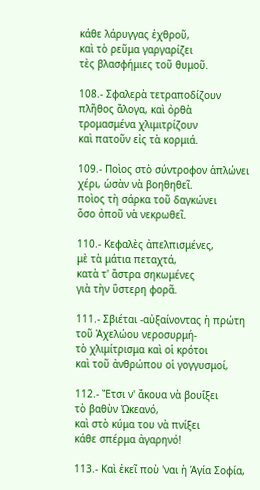κάθε λάρυγγας ἐχθροῦ,
καὶ τὸ ρεῦμα γαργαρίζει
τὲς βλασφήμιες τοῦ θυμοῦ.

108.- Σφαλερὰ τετραποδίζουν
πλῆθος ἄλογα, καὶ ὀρθὰ
τρομασμένα χλιμιτρίζουν
καὶ πατοῦν εἰς τὰ κορμιά.

109.- Ποὶος στὸ σύντροφον ἁπλώνει
χέρι, ὡσὰν νὰ βοηθηθεῖ.
ποὶος τὴ σάρκα τοῦ δαγκώνει
ὅσο ὀποῦ νὰ νεκρωθεῖ.

110.- Κεφαλὲς ἀπελπισμένες,
μὲ τὰ μάτια πεταχτά,
κατὰ τ' ἄστρα σηκωμένες
γιὰ τὴν ὕστερη φορᾶ.

111.- Σβιέται -αὐξαίνοντας ἡ πρώτη
τοῦ Ἀχελώου νεροσυρμή-
τὸ χλιμίτρισμα καὶ οἱ κρότοι
καὶ τοῦ ἀνθρώπου οἱ γογγυσμοί,

112.- Ἔτσι ν' ἄκουα νὰ βουΐξει
τὸ βαθὺν Ὠκεανό,
καὶ στὸ κύμα του νὰ πνίξει
κάθε σπέρμα ἀγαρηνό!

113.- Καὶ ἐκεῖ ποὺ 'ναι ἡ Ἁγία Σοφία,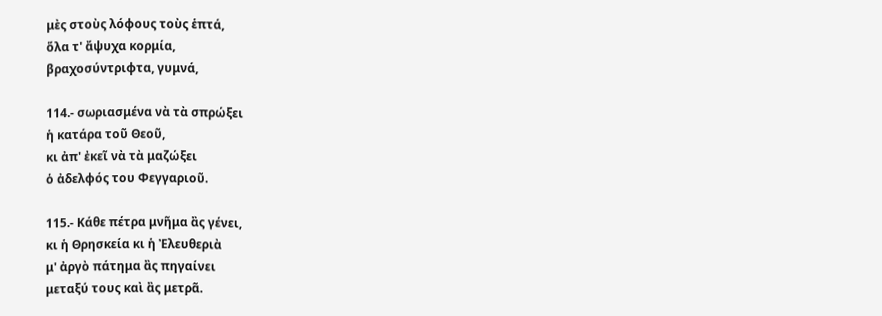μὲς στοὺς λόφους τοὺς ἑπτά,
ὅλα τ' ἄψυχα κορμία,
βραχοσύντριφτα, γυμνά,

114.- σωριασμένα νὰ τὰ σπρώξει
ἡ κατάρα τοῦ Θεοῦ,
κι ἀπ' ἐκεῖ νὰ τὰ μαζώξει
ὁ ἀδελφός του Φεγγαριοῦ.

115.- Κάθε πέτρα μνῆμα ἂς γένει,
κι ἡ Θρησκεία κι ἡ Ἐλευθεριὰ
μ' ἀργὸ πάτημα ἂς πηγαίνει
μεταξύ τους καὶ ἂς μετρᾶ.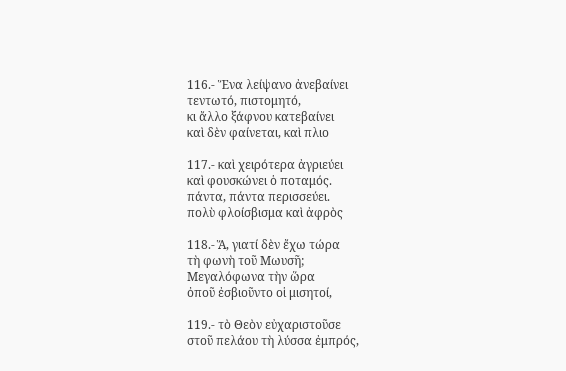116.- Ἕνα λείψανο ἀνεβαίνει
τεντωτό, πιστομητό,
κι ἄλλο ξάφνου κατεβαίνει
καὶ δὲν φαίνεται, καὶ πλιο

117.- καὶ χειρότερα ἀγριεύει
καὶ φουσκώνει ὁ ποταμός.
πάντα, πάντα περισσεύει.
πολὺ φλοίσβισμα καὶ ἀφρὸς

118.- Ἅ, γιατί δὲν ἔχω τώρα
τὴ φωνὴ τοῦ Μωυσῆ;
Μεγαλόφωνα τὴν ὥρα
ὀποῦ ἐσβιοῦντο οἱ μισητοί,

119.- τὸ Θεὸν εὐχαριστοῦσε
στοῦ πελάου τὴ λύσσα ἐμπρός,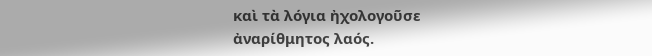καὶ τὰ λόγια ἠχολογοῦσε
ἀναρίθμητος λαός.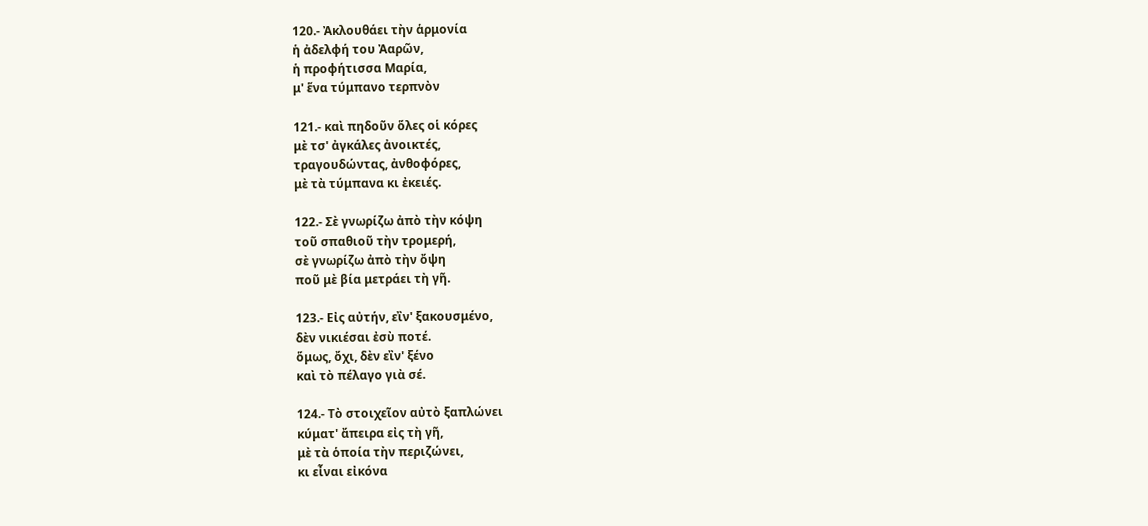120.- Ἀκλουθάει τὴν ἁρμονία
ἡ ἀδελφή του Ἀαρῶν,
ἡ προφήτισσα Μαρία,
μ' ἕνα τύμπανο τερπνὸν

121.- καὶ πηδοῦν ὅλες οἱ κόρες
μὲ τσ' ἀγκάλες ἀνοικτές,
τραγουδώντας, ἀνθοφόρες,
μὲ τὰ τύμπανα κι ἐκειές.

122.- Σὲ γνωρίζω ἀπὸ τὴν κόψη
τοῦ σπαθιοῦ τὴν τρομερή,
σὲ γνωρίζω ἀπὸ τὴν ὄψη
ποῦ μὲ βία μετράει τὴ γῆ.

123.- Εἰς αὐτήν, εἲν' ξακουσμένο,
δὲν νικιέσαι ἐσὺ ποτέ.
ὅμως, ὄχι, δὲν εἲν' ξένο
καὶ τὸ πέλαγο γιὰ σέ.

124.- Τὸ στοιχεῖον αὐτὸ ξαπλώνει
κύματ' ἄπειρα εἰς τὴ γῆ,
μὲ τὰ ὁποία τὴν περιζώνει,
κι εἶναι εἰκόνα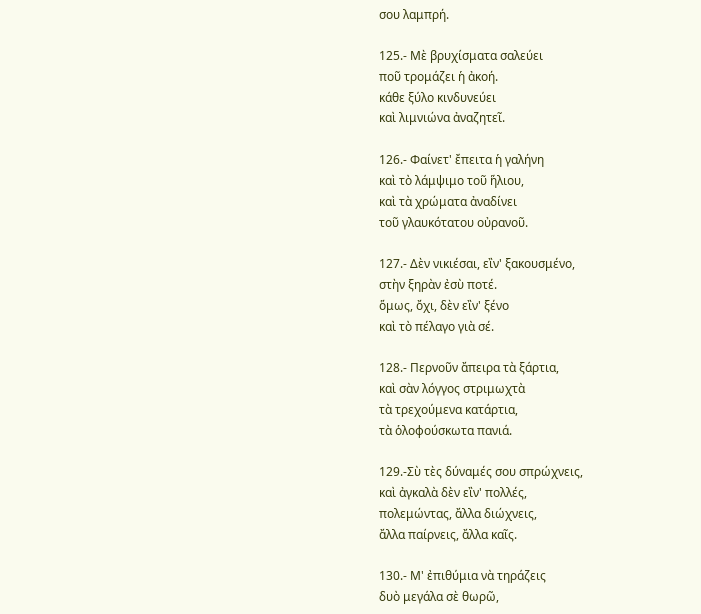σου λαμπρή.

125.- Μὲ βρυχίσματα σαλεύει
ποῦ τρομάζει ἡ ἀκοή.
κάθε ξύλο κινδυνεύει
καὶ λιμνιώνα ἀναζητεῖ.

126.- Φαίνετ' ἔπειτα ἡ γαλήνη
καὶ τὸ λάμψιμο τοῦ ἥλιου,
καὶ τὰ χρώματα ἀναδίνει
τοῦ γλαυκότατου οὐρανοῦ.

127.- Δὲν νικιέσαι, εἲν' ξακουσμένο,
στὴν ξηρὰν ἐσὺ ποτέ.
ὅμως, ὄχι, δὲν εἲν' ξένο
καὶ τὸ πέλαγο γιὰ σέ.

128.- Περνοῦν ἄπειρα τὰ ξάρτια,
καὶ σὰν λόγγος στριμωχτὰ
τὰ τρεχούμενα κατάρτια,
τὰ ὁλοφούσκωτα πανιά.

129.-Σὺ τὲς δύναμές σου σπρώχνεις,
καὶ ἀγκαλὰ δὲν εἲν' πολλές,
πολεμώντας, ἄλλα διώχνεις,
ἄλλα παίρνεις, ἄλλα καῖς.

130.- Μ' ἐπιθύμια νὰ τηράζεις
δυὸ μεγάλα σὲ θωρῶ,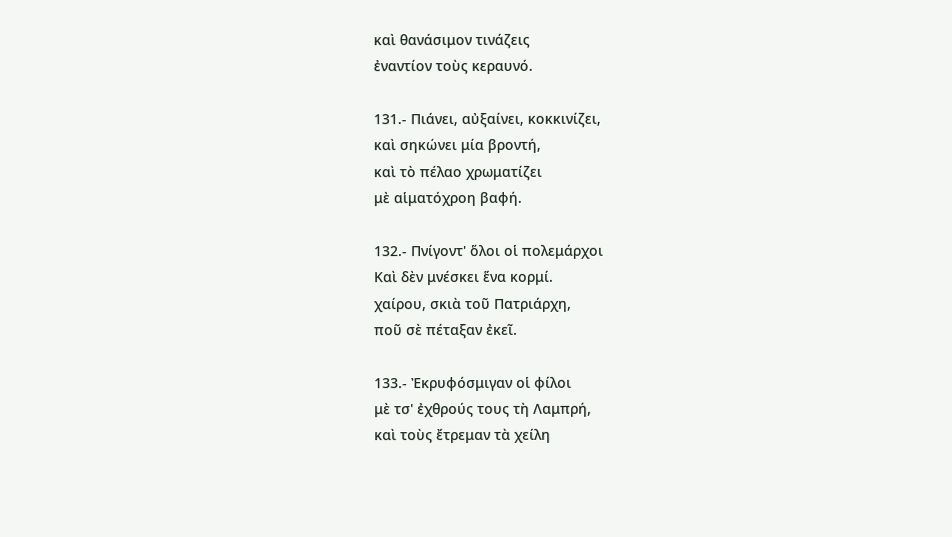καὶ θανάσιμον τινάζεις
ἐναντίον τοὺς κεραυνό.

131.- Πιάνει, αὐξαίνει, κοκκινίζει,
καὶ σηκώνει μία βροντή,
καὶ τὸ πέλαο χρωματίζει
μὲ αἱματόχροη βαφή.

132.- Πνίγοντ' ὅλοι οἱ πολεμάρχοι
Καὶ δὲν μνέσκει ἕνα κορμί.
χαίρου, σκιὰ τοῦ Πατριάρχη,
ποῦ σὲ πέταξαν ἐκεῖ.

133.- Ἐκρυφόσμιγαν οἱ φίλοι
μὲ τσ' ἐχθρούς τους τὴ Λαμπρή,
καὶ τοὺς ἔτρεμαν τὰ χείλη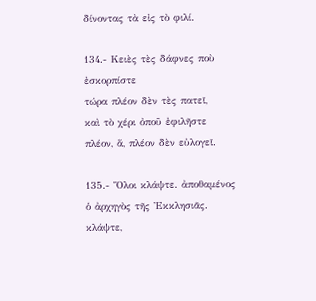δίνοντας τὰ εἰς τὸ φιλί.

134.- Κειὲς τὲς δάφνες ποὺ ἐσκορπίστε
τώρα πλέον δὲν τὲς πατεῖ,
καὶ τὸ χέρι ὀποῦ ἐφιλῆστε
πλέον, ἅ, πλέον δὲν εὐλογεῖ.

135.- Ὅλοι κλάψτε. ἀποθαμένος
ὁ ἀρχηγὸς τῆς Ἐκκλησιᾶς.
κλάψτε,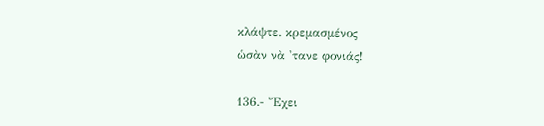κλάψτε. κρεμασμένος
ὡσὰν νὰ 'τανε φονιάς!

136.- Ἔχει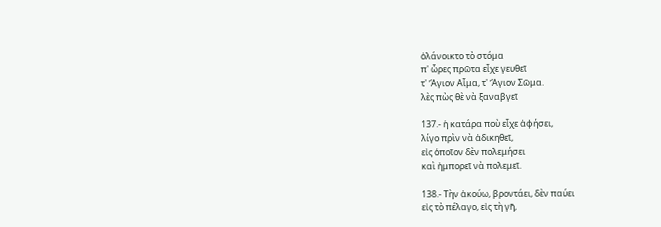ὀλάνοικτο τὸ στόμα
π' ὦρες πρῶτα εἶχε γευθεῖ
τ' Ἅγιον Αἷμα, τ' Ἅγιον Σῶμα.
λὲς πὼς θὲ νὰ ξαναβγεῖ

137.- ἡ κατάρα ποὺ εἶχε ἀφήσει,
λίγο πρὶν νὰ ἀδικηθεῖ,
εἰς ὁποῖον δὲν πολεμήσει
καὶ ἠμπορεῖ νὰ πολεμεῖ.

138.- Τὴν ἀκούω, βροντάει, δὲν παύει
εἰς τὸ πέλαγο, εἰς τὴ γῆ,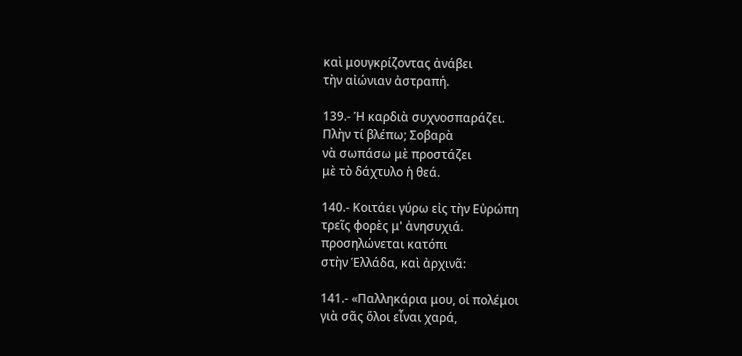καὶ μουγκρίζοντας ἀνάβει
τὴν αἰώνιαν ἀστραπή.

139.- Ἡ καρδιὰ συχνοσπαράζει.
Πλὴν τί βλέπω; Σοβαρὰ
νὰ σωπάσω μὲ προστάζει
μὲ τὸ δάχτυλο ἡ θεά.

140.- Κοιτάει γύρω εἰς τὴν Εὐρώπη
τρεῖς φορὲς μ' ἀνησυχιά.
προσηλώνεται κατόπι
στὴν Ἑλλάδα, καὶ ἀρχινᾶ:

141.- «Παλληκάρια μου, οἱ πολέμοι
γιὰ σᾶς ὅλοι εἶναι χαρά,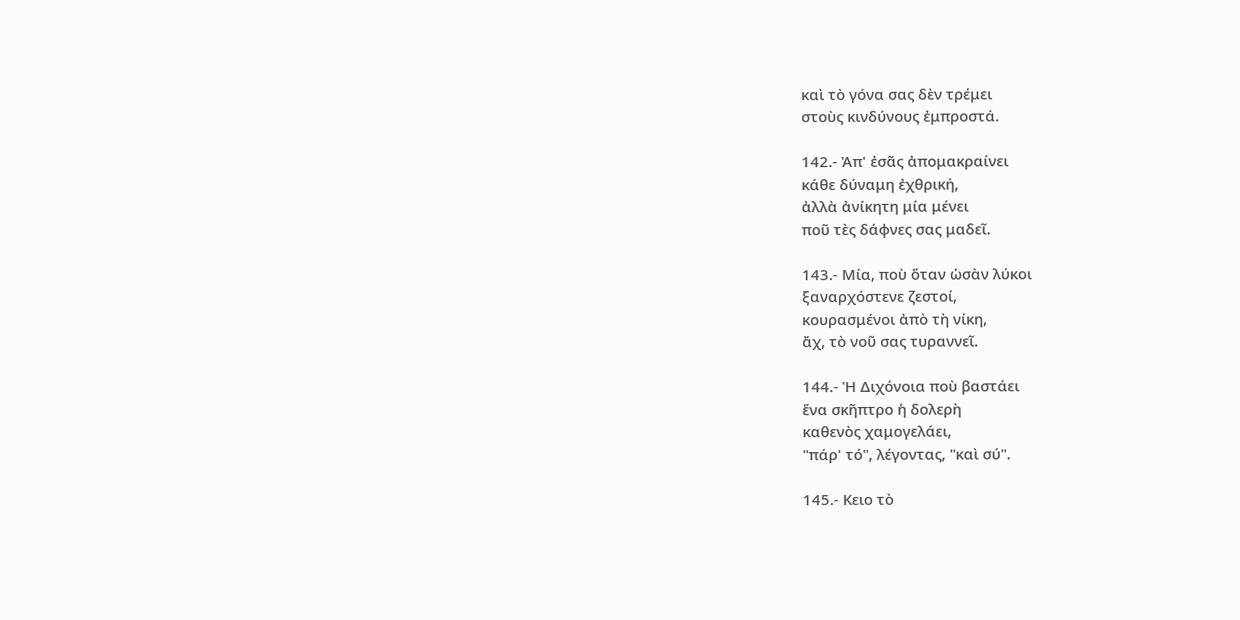καὶ τὸ γόνα σας δὲν τρέμει
στοὺς κινδύνους ἐμπροστά.

142.- Ἀπ' ἐσᾶς ἀπομακραίνει
κάθε δύναμη ἐχθρική,
ἀλλὰ ἀνίκητη μία μένει
ποῦ τὲς δάφνες σας μαδεῖ.

143.- Μία, ποὺ ὅταν ὡσὰν λύκοι
ξαναρχόστενε ζεστοί,
κουρασμένοι ἀπὸ τὴ νίκη,
ἄχ, τὸ νοῦ σας τυραννεῖ.

144.- Ἡ Διχόνοια ποὺ βαστάει
ἕνα σκῆπτρο ἡ δολερὴ
καθενὸς χαμογελάει,
"πάρ' τό", λέγοντας, "καὶ σύ".

145.- Κειο τὸ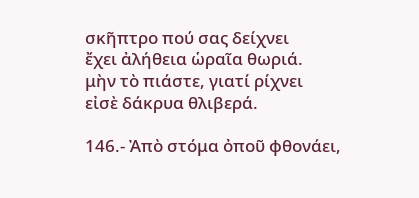σκῆπτρο πού σας δείχνει
ἔχει ἀλήθεια ὡραῖα θωριά.
μὴν τὸ πιάστε, γιατί ρίχνει
εἰσὲ δάκρυα θλιβερά.

146.- Ἀπὸ στόμα ὀποῦ φθονάει,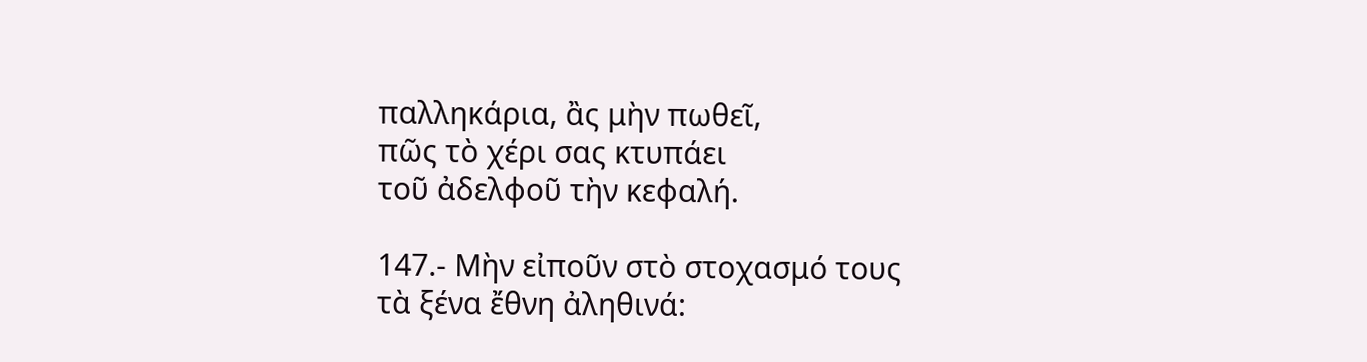παλληκάρια, ἂς μὴν πωθεῖ,
πῶς τὸ χέρι σας κτυπάει
τοῦ ἀδελφοῦ τὴν κεφαλή.

147.- Μὴν εἰποῦν στὸ στοχασμό τους
τὰ ξένα ἔθνη ἀληθινά: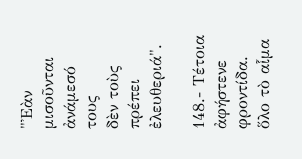"Ἐὰν μισοῦνται ἀνάμεσό τους
δὲν τοὺς πρέπει ἐλευθεριά".

148.- Τέτοια ἀφήστενε φροντίδα.
ὅλο τὸ αἷμα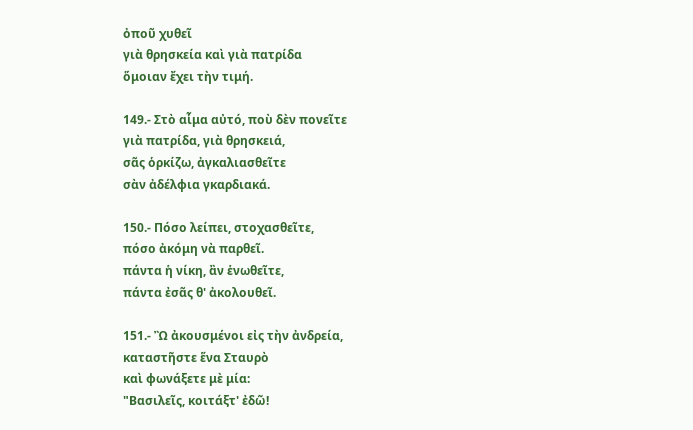ὀποῦ χυθεῖ
γιὰ θρησκεία καὶ γιὰ πατρίδα
ὅμοιαν ἔχει τὴν τιμή.

149.- Στὸ αἷμα αὐτό, ποὺ δὲν πονεῖτε
γιὰ πατρίδα, γιὰ θρησκειά,
σᾶς ὁρκίζω, ἀγκαλιασθεῖτε
σὰν ἀδέλφια γκαρδιακά.

150.- Πόσο λείπει, στοχασθεῖτε,
πόσο ἀκόμη νὰ παρθεῖ.
πάντα ἡ νίκη, ἂν ἑνωθεῖτε,
πάντα ἐσᾶς θ' ἀκολουθεῖ.

151.- Ὢ ἀκουσμένοι εἰς τὴν ἀνδρεία,
καταστῆστε ἕνα Σταυρὸ
καὶ φωνάξετε μὲ μία:
"Βασιλεῖς, κοιτάξτ' ἐδῶ!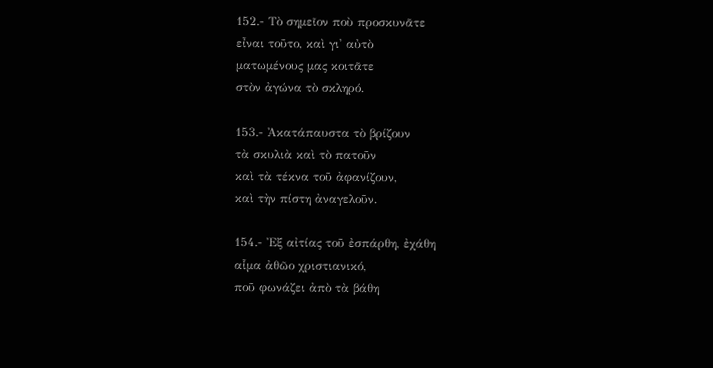152.- Τὸ σημεῖον ποὺ προσκυνᾶτε
εἶναι τοῦτο, καὶ γι' αὐτὸ
ματωμένους μας κοιτᾶτε
στὸν ἀγώνα τὸ σκληρό.

153.- Ἀκατάπαυστα τὸ βρίζουν
τὰ σκυλιὰ καὶ τὸ πατοῦν
καὶ τὰ τέκνα τοῦ ἀφανίζουν,
καὶ τὴν πίστη ἀναγελοῦν.

154.- Ἐξ αἰτίας τοῦ ἐσπάρθη, ἐχάθη
αἷμα ἀθῶο χριστιανικό,
ποῦ φωνάζει ἀπὸ τὰ βάθη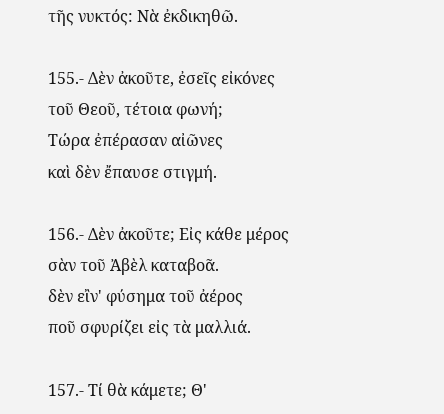τῆς νυκτός: Νὰ ἐκδικηθῶ.

155.- Δὲν ἀκοῦτε, ἐσεῖς εἰκόνες
τοῦ Θεοῦ, τέτοια φωνή;
Τώρα ἐπέρασαν αἰῶνες
καὶ δὲν ἔπαυσε στιγμή.

156.- Δὲν ἀκοῦτε; Εἰς κάθε μέρος
σὰν τοῦ Ἀβὲλ καταβοᾶ.
δὲν εἲν' φύσημα τοῦ ἀέρος
ποῦ σφυρίζει εἰς τὰ μαλλιά.

157.- Τί θὰ κάμετε; Θ'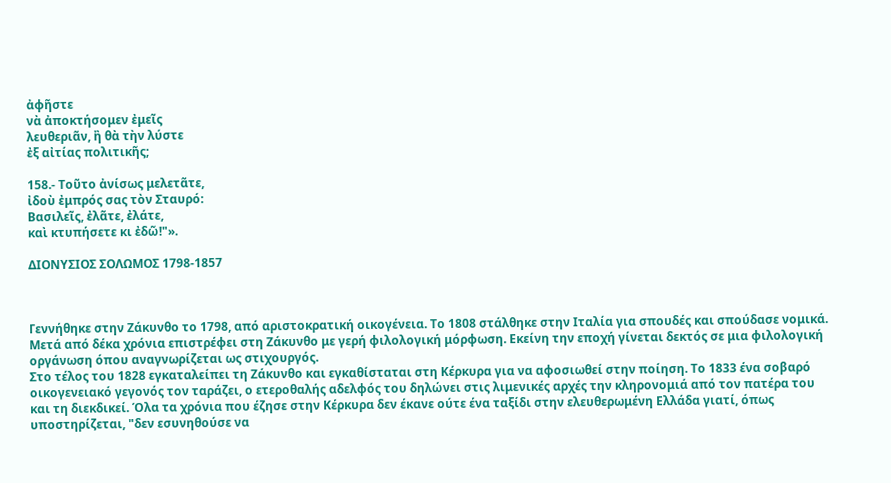ἀφῆστε
νὰ ἀποκτήσομεν ἐμεῖς
λευθεριᾶν, ἢ θὰ τὴν λύστε
ἐξ αἰτίας πολιτικῆς;

158.- Τοῦτο ἀνίσως μελετᾶτε,
ἰδοὺ ἐμπρός σας τὸν Σταυρό:
Βασιλεῖς, ἐλᾶτε, ἐλάτε,
καὶ κτυπήσετε κι ἐδῶ!"».

ΔΙΟΝΥΣΙΟΣ ΣΟΛΩΜΟΣ 1798-1857



Γεννήθηκε στην Ζάκυνθο το 1798, από αριστοκρατική οικογένεια. Το 1808 στάλθηκε στην Ιταλία για σπουδές και σπούδασε νομικά. Μετά από δέκα χρόνια επιστρέφει στη Ζάκυνθο με γερή φιλολογική μόρφωση. Εκείνη την εποχή γίνεται δεκτός σε μια φιλολογική οργάνωση όπου αναγνωρίζεται ως στιχουργός.
Στο τέλος του 1828 εγκαταλείπει τη Ζάκυνθο και εγκαθίσταται στη Κέρκυρα για να αφοσιωθεί στην ποίηση. Το 1833 ένα σοβαρό οικογενειακό γεγονός τον ταράζει, ο ετεροθαλής αδελφός του δηλώνει στις λιμενικές αρχές την κληρονομιά από τον πατέρα του και τη διεκδικεί. Όλα τα χρόνια που έζησε στην Κέρκυρα δεν έκανε ούτε ένα ταξίδι στην ελευθερωμένη Ελλάδα γιατί, όπως υποστηρίζεται, "δεν εσυνηθούσε να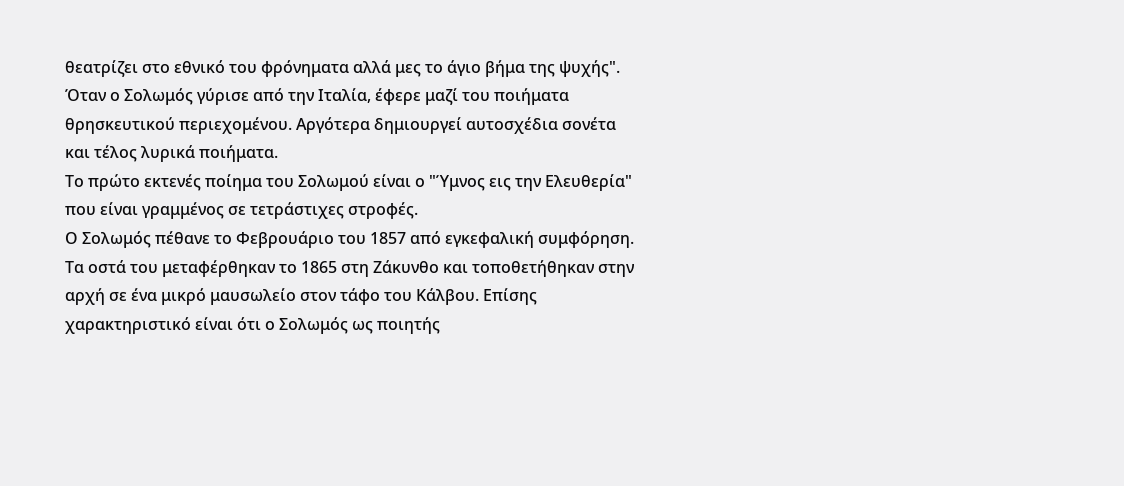θεατρίζει στο εθνικό του φρόνηματα αλλά μες το άγιο βήμα της ψυχής". Όταν ο Σολωμός γύρισε από την Ιταλία, έφερε μαζί του ποιήματα θρησκευτικού περιεχομένου. Αργότερα δημιουργεί αυτοσχέδια σονέτα και τέλος λυρικά ποιήματα.
Το πρώτο εκτενές ποίημα του Σολωμού είναι ο "Ύμνος εις την Ελευθερία" που είναι γραμμένος σε τετράστιχες στροφές.
Ο Σολωμός πέθανε το Φεβρουάριο του 1857 από εγκεφαλική συμφόρηση. Τα οστά του μεταφέρθηκαν το 1865 στη Ζάκυνθο και τοποθετήθηκαν στην αρχή σε ένα μικρό μαυσωλείο στον τάφο του Κάλβου. Επίσης χαρακτηριστικό είναι ότι ο Σολωμός ως ποιητής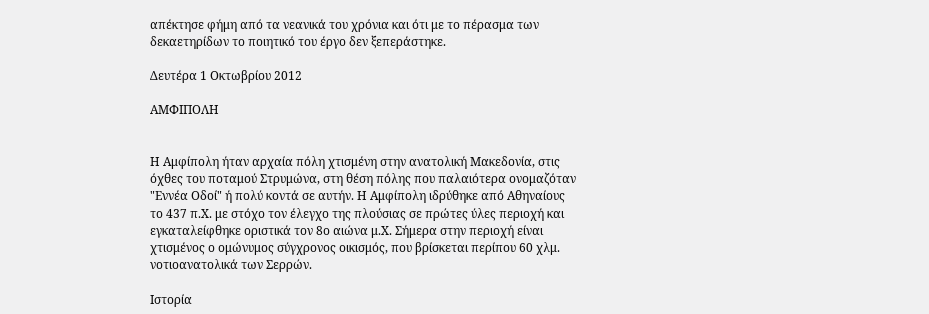απέκτησε φήμη από τα νεανικά του χρόνια και ότι με το πέρασμα των δεκαετηρίδων το ποιητικό του έργο δεν ξεπεράστηκε.

Δευτέρα 1 Οκτωβρίου 2012

ΑΜΦΙΠΟΛΗ


Η Αμφίπολη ήταν αρχαία πόλη χτισμένη στην ανατολική Μακεδονία, στις όχθες του ποταμού Στρυμώνα, στη θέση πόλης που παλαιότερα ονομαζόταν "Εννέα Οδοί" ή πολύ κοντά σε αυτήν. Η Αμφίπολη ιδρύθηκε από Αθηναίους το 437 π.Χ. με στόχο τον έλεγχο της πλούσιας σε πρώτες ύλες περιοχή και εγκαταλείφθηκε οριστικά τον 8ο αιώνα μ.Χ. Σήμερα στην περιοχή είναι χτισμένος ο ομώνυμος σύγχρονος οικισμός, που βρίσκεται περίπου 60 χλμ. νοτιοανατολικά των Σερρών.

Ιστορία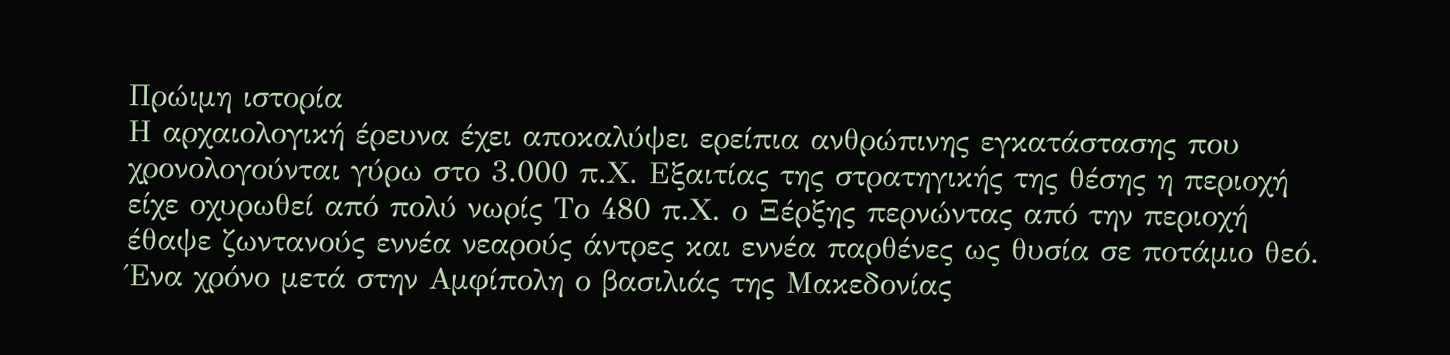Πρώιμη ιστορία
Η αρχαιολογική έρευνα έχει αποκαλύψει ερείπια ανθρώπινης εγκατάστασης που χρονολογούνται γύρω στο 3.000 π.Χ. Εξαιτίας της στρατηγικής της θέσης η περιοχή είχε οχυρωθεί από πολύ νωρίς Το 480 π.Χ. ο Ξέρξης περνώντας από την περιοχή έθαψε ζωντανούς εννέα νεαρούς άντρες και εννέα παρθένες ως θυσία σε ποτάμιο θεό. Ένα χρόνο μετά στην Αμφίπολη ο βασιλιάς της Μακεδονίας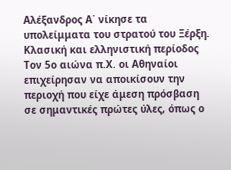Αλέξανδρος Α΄ νίκησε τα υπολείμματα του στρατού του Ξέρξη.
Κλασική και ελληνιστική περίοδος
Τον 5ο αιώνα π.Χ. οι Αθηναίοι επιχείρησαν να αποικίσουν την περιοχή που είχε άμεση πρόσβαση σε σημαντικές πρώτες ύλες, όπως ο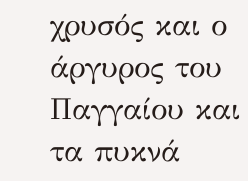χρυσός και ο άργυρος του Παγγαίου και τα πυκνά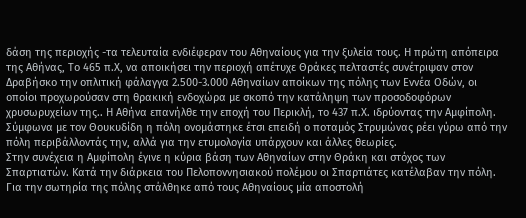δάση της περιοχής -τα τελευταία ενδιέφεραν του Αθηναίους για την ξυλεία τους. Η πρώτη απόπειρα της Αθήνας, Το 465 π.Χ, να αποικήσει την περιοχή απέτυχε Θράκες πελταστές συνέτριψαν στον Δραβήσκο την οπλιτική φάλαγγα 2.500-3.000 Αθηναίων αποίκων της πόλης των Εννέα Οδών, οι οποίοι προχωρούσαν στη θρακική ενδοχώρα με σκοπό την κατάληψη των προσοδοφόρων χρυσωρυχείων της.. Η Αθήνα επανήλθε την εποχή του Περικλή, το 437 π.Χ. ιδρύοντας την Αμφίπολη. Σύμφωνα με τον Θουκυδίδη η πόλη ονομάστηκε έτσι επειδή ο ποταμός Στρυμώνας ρέει γύρω από την πόλη περιβάλλοντάς την, αλλά για την ετυμολογία υπάρχουν και άλλες θεωρίες.
Στην συνέχεια η Αμφίπολη έγινε η κύρια βάση των Αθηναίων στην Θράκη και στόχος των Σπαρτιατών. Κατά την διάρκεια του Πελοποννησιακού πολέμου οι Σπαρτιάτες κατέλαβαν την πόλη. Για την σωτηρία της πόλης στάλθηκε από τους Αθηναίους μία αποστολή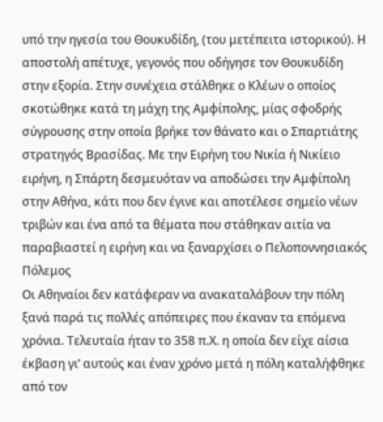υπό την ηγεσία του Θουκυδίδη, (του μετέπειτα ιστορικού). Η αποστολή απέτυχε, γεγονός που οδήγησε τον Θουκυδίδη στην εξορία. Στην συνέχεια στάλθηκε ο Κλέων ο οποίος σκοτώθηκε κατά τη μάχη της Αμφίπολης, μίας σφοδρής σύγρουσης στην οποία βρήκε τον θάνατο και ο Σπαρτιάτης στρατηγός Βρασίδας. Με την Ειρήνη του Νικία ή Νικίειο ειρήνη, η Σπάρτη δεσμευόταν να αποδώσει την Αμφίπολη στην Αθήνα, κάτι που δεν έγινε και αποτέλεσε σημείο νέων τριβών και ένα από τα θέματα που στάθηκαν αιτία να παραβιαστεί η ειρήνη και να ξαναρχίσει ο Πελοποννησιακός Πόλεμος
Οι Αθηναίοι δεν κατάφεραν να ανακαταλάβουν την πόλη ξανά παρά τις πολλές απόπειρες που έκαναν τα επόμενα χρόνια. Τελευταία ήταν το 358 π.Χ. η οποία δεν είχε αίσια έκβαση γι’ αυτούς και έναν χρόνο μετά η πόλη καταλήφθηκε από τον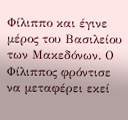Φίλιππο και έγινε μέρος του Βασιλείου των Μακεδόνων. Ο Φίλιππος φρόντισε να μεταφέρει εκεί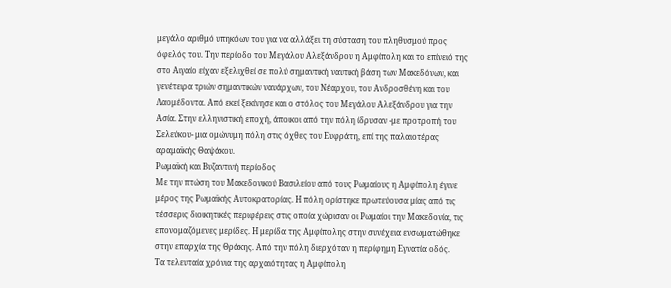μεγάλο αριθμό υπηκόων του για να αλλάξει τη σύσταση του πληθυσμού προς όφελός του. Την περίοδο του Μεγάλου Αλεξάνδρου η Αμφίπολη και το επίνειό της στο Αιγαίο είχαν εξελιχθεί σε πολύ σημαντική ναυτική βάση των Μακεδόνων, και γενέτειρα τριών σημαντικών ναυάρχων, του Νέαρχου, του Ανδροσθένη και του Λαομέδοντα. Από εκεί ξεκίνησε και ο στόλος του Μεγάλου Αλεξάνδρου για την Ασία. Στην ελληνιστική εποχή, άποικοι από την πόλη ίδρυσαν -με προτροπή του Σελεύκου- μια ομώνυμη πόλη στις όχθες του Ευφράτη, επί της παλαιοτέρας αραμαϊκής Θαψάκου.
Ρωμαϊκή και Βυζαντινή περίοδος
Με την πτώση του Μακεδονικού Βασιλείου από τους Ρωμαίους η Αμφίπολη έγινε μέρος της Ρωμαϊκής Αυτοκρατορίας. Η πόλη ορίστηκε πρωτεύουσα μίας από τις τέσσερις διοικητικές περιφέρεις στις οποία χώρισαν οι Ρωμαίοι την Μακεδονία, τις επονομαζόμενες μερίδες. Η μερίδα της Αμφίπολης στην συνέχεια ενσωματώθηκε στην επαρχία της Θράκης. Από την πόλη διερχόταν η περίφημη Εγνατία οδός.
Τα τελευταία χρόνια της αρχαιότητας η Αμφίπολη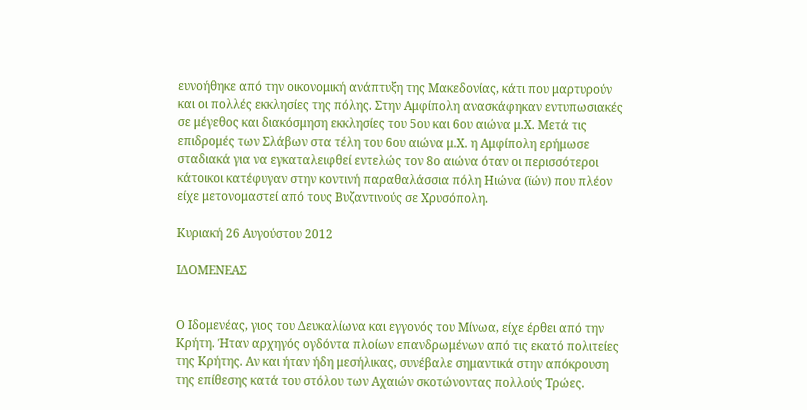ευνοήθηκε από την οικονομική ανάπτυξη της Μακεδονίας, κάτι που μαρτυρούν και οι πολλές εκκλησίες της πόλης. Στην Αμφίπολη ανασκάφηκαν εντυπωσιακές σε μέγεθος και διακόσμηση εκκλησίες του 5ου και 6ου αιώνα μ.Χ. Μετά τις επιδρομές των Σλάβων στα τέλη του 6ου αιώνα μ.Χ. η Αμφίπολη ερήμωσε σταδιακά για να εγκαταλειφθεί εντελώς τον 8ο αιώνα όταν οι περισσότεροι κάτοικοι κατέφυγαν στην κοντινή παραθαλάσσια πόλη Ηιώνα (ϊών) που πλέον είχε μετονομαστεί από τους Βυζαντινούς σε Χρυσόπολη.

Κυριακή 26 Αυγούστου 2012

ΙΔΟΜΕΝΕΑΣ


Ο Ιδομενέας, γιος του Δευκαλίωνα και εγγονός του Μίνωα, είχε έρθει από την Κρήτη. Ήταν αρχηγός ογδόντα πλοίων επανδρωμένων από τις εκατό πολιτείες της Κρήτης. Αν και ήταν ήδη μεσήλικας, συνέβαλε σημαντικά στην απόκρουση της επίθεσης κατά του στόλου των Αχαιών σκοτώνοντας πολλούς Τρώες.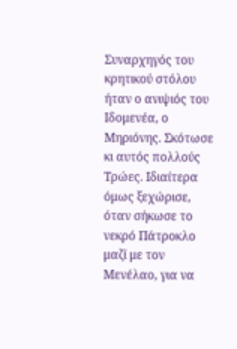Συναρχηγός του κρητικού στόλου ήταν ο ανιψιός του Ιδομενέα, ο Μηριόνης. Σκότωσε κι αυτός πολλούς Τρώες. Ιδιαίτερα όμως ξεχώρισε, όταν σήκωσε το νεκρό Πάτροκλο μαζί με τον Μενέλαο, για να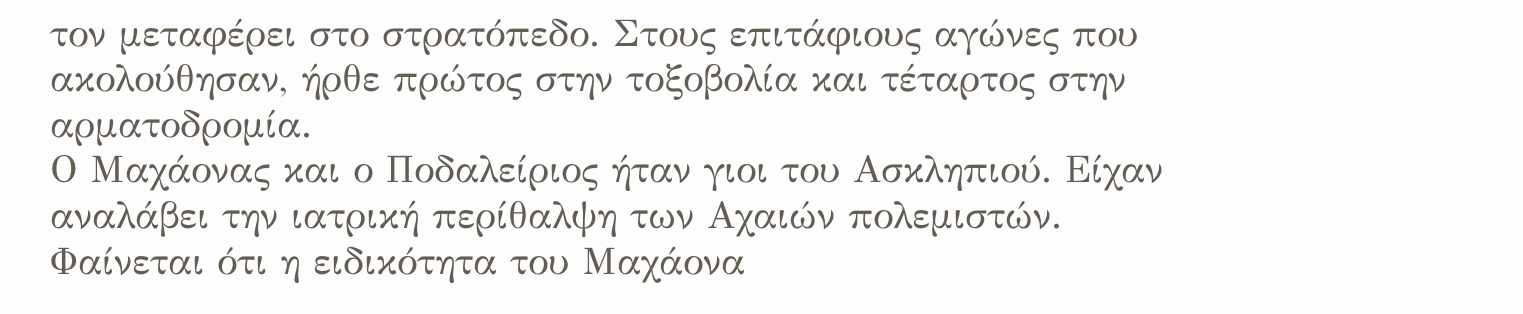τον μεταφέρει στο στρατόπεδο. Στους επιτάφιους αγώνες που ακολούθησαν, ήρθε πρώτος στην τοξοβολία και τέταρτος στην αρματοδρομία.
Ο Μαχάονας και ο Ποδαλείριος ήταν γιοι του Ασκληπιού. Είχαν αναλάβει την ιατρική περίθαλψη των Αχαιών πολεμιστών. Φαίνεται ότι η ειδικότητα του Μαχάονα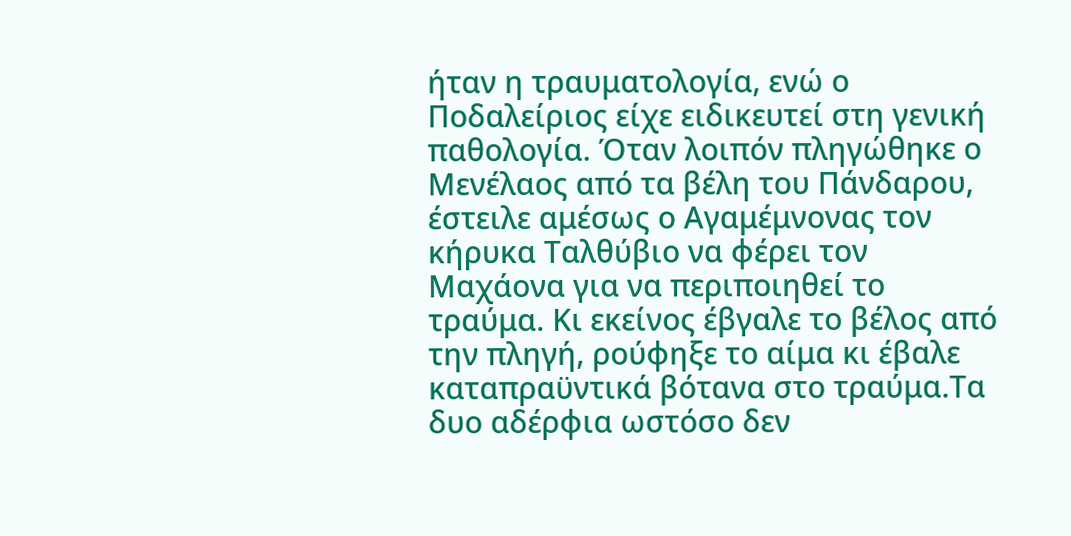ήταν η τραυματολογία, ενώ ο Ποδαλείριος είχε ειδικευτεί στη γενική παθολογία. Όταν λοιπόν πληγώθηκε ο Μενέλαος από τα βέλη του Πάνδαρου, έστειλε αμέσως ο Αγαμέμνονας τον κήρυκα Ταλθύβιο να φέρει τον Μαχάονα για να περιποιηθεί το τραύμα. Κι εκείνος έβγαλε το βέλος από την πληγή, ρούφηξε το αίμα κι έβαλε καταπραϋντικά βότανα στο τραύμα.Τα δυο αδέρφια ωστόσο δεν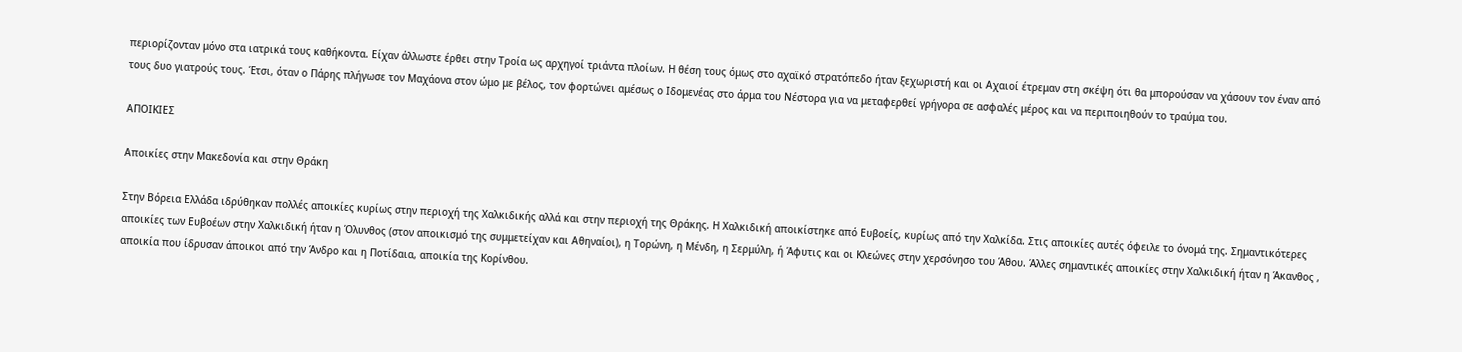περιορίζονταν μόνο στα ιατρικά τους καθήκοντα. Είχαν άλλωστε έρθει στην Τροία ως αρχηγοί τριάντα πλοίων. Η θέση τους όμως στο αχαϊκό στρατόπεδο ήταν ξεχωριστή και οι Αχαιοί έτρεμαν στη σκέψη ότι θα μπορούσαν να χάσουν τον έναν από τους δυο γιατρούς τους. Έτσι, όταν ο Πάρης πλήγωσε τον Μαχάονα στον ώμο με βέλος, τον φορτώνει αμέσως ο Ιδομενέας στο άρμα του Νέστορα για να μεταφερθεί γρήγορα σε ασφαλές μέρος και να περιποιηθούν το τραύμα του.

ΑΠΟΙΚΙΕΣ

Αποικίες στην Μακεδονία και στην Θράκη

Στην Βόρεια Ελλάδα ιδρύθηκαν πολλές αποικίες κυρίως στην περιοχή της Χαλκιδικής αλλά και στην περιοχή της Θράκης. Η Χαλκιδική αποικίστηκε από Ευβοείς, κυρίως από την Χαλκίδα. Στις αποικίες αυτές όφειλε το όνομά της. Σημαντικότερες αποικίες των Ευβοέων στην Χαλκιδική ήταν η Όλυνθος (στον αποικισμό της συμμετείχαν και Αθηναίοι), η Τορώνη, η Μένδη, η Σερμύλη, ή Άφυτις και οι Κλεώνες στην χερσόνησο του Άθου. Άλλες σημαντικές αποικίες στην Χαλκιδική ήταν η Άκανθος , αποικία που ίδρυσαν άποικοι από την Άνδρο και η Ποτίδαια, αποικία της Κορίνθου.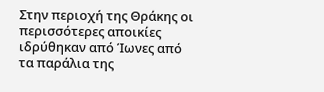Στην περιοχή της Θράκης οι περισσότερες αποικίες ιδρύθηκαν από Ίωνες από τα παράλια της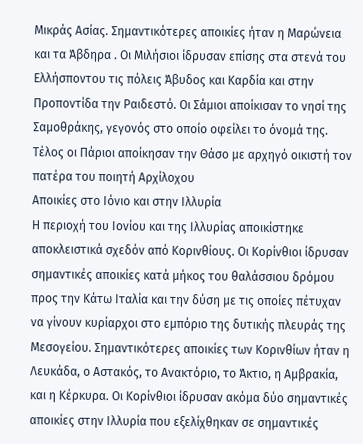Μικράς Ασίας. Σημαντικότερες αποικίες ήταν η Μαρώνεια και τα Άβδηρα . Οι Μιλήσιοι ίδρυσαν επίσης στα στενά του Ελλήσποντου τις πόλεις Άβυδος και Καρδία και στην Προποντίδα την Ραιδεστό. Οι Σάμιοι αποίκισαν το νησί της Σαμοθράκης, γεγονός στο οποίο οφείλει το όνομά της. Τέλος οι Πάριοι αποίκησαν την Θάσο με αρχηγό οικιστή τον πατέρα του ποιητή Αρχίλοχου
Αποικίες στο Ιόνιο και στην Ιλλυρία
Η περιοχή του Ιονίου και της Ιλλυρίας αποικίστηκε αποκλειστικά σχεδόν από Κορινθίους. Οι Κορίνθιοι ίδρυσαν σημαντικές αποικίες κατά μήκος του θαλάσσιου δρόμου προς την Κάτω Ιταλία και την δύση με τις οποίες πέτυχαν να γίνουν κυρίαρχοι στο εμπόριο της δυτικής πλευράς της Μεσογείου. Σημαντικότερες αποικίες των Κορινθίων ήταν η Λευκάδα, ο Αστακός, το Ανακτόριο, το Άκτιο, η Αμβρακία, και η Κέρκυρα. Οι Κορίνθιοι ίδρυσαν ακόμα δύο σημαντικές αποικίες στην Ιλλυρία που εξελίχθηκαν σε σημαντικές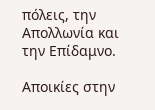πόλεις, την Απολλωνία και την Επίδαμνο.

Αποικίες στην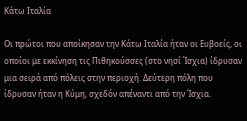Κάτω Ιταλία

Οι πρώτοι που αποίκησαν την Κάτω Ιταλία ήταν οι Ευβοείς, οι οποίοι με εκκίνηση τις Πιθηκούσσες (στο νησί Ίσχια) ίδρυσαν μια σειρά από πόλεις στην περιοχή. Δεύτερη πόλη που ίδρυσαν ήταν η Κύμη, σχεδόν απέναντι από την Ίσχια.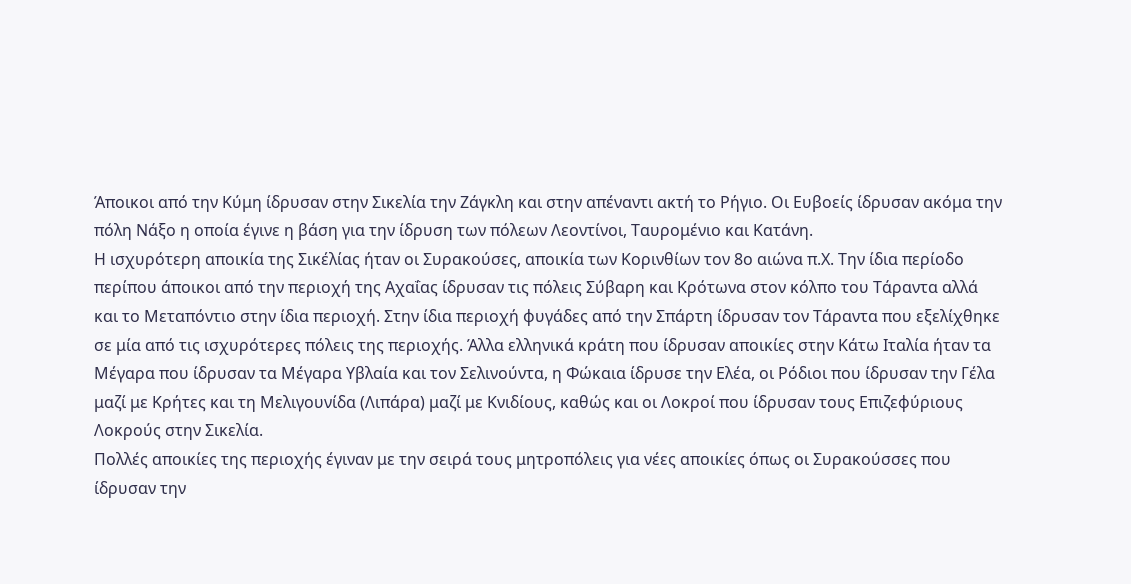Άποικοι από την Κύμη ίδρυσαν στην Σικελία την Ζάγκλη και στην απέναντι ακτή το Ρήγιο. Οι Ευβοείς ίδρυσαν ακόμα την πόλη Νάξο η οποία έγινε η βάση για την ίδρυση των πόλεων Λεοντίνοι, Ταυρομένιο και Κατάνη.
Η ισχυρότερη αποικία της Σικέλίας ήταν οι Συρακούσες, αποικία των Κορινθίων τον 8ο αιώνα π.Χ. Την ίδια περίοδο περίπου άποικοι από την περιοχή της Αχαΐας ίδρυσαν τις πόλεις Σύβαρη και Κρότωνα στον κόλπο του Τάραντα αλλά και το Μεταπόντιο στην ίδια περιοχή. Στην ίδια περιοχή φυγάδες από την Σπάρτη ίδρυσαν τον Τάραντα που εξελίχθηκε σε μία από τις ισχυρότερες πόλεις της περιοχής. Άλλα ελληνικά κράτη που ίδρυσαν αποικίες στην Κάτω Ιταλία ήταν τα Μέγαρα που ίδρυσαν τα Μέγαρα Υβλαία και τον Σελινούντα, η Φώκαια ίδρυσε την Ελέα, οι Ρόδιοι που ίδρυσαν την Γέλα μαζί με Κρήτες και τη Μελιγουνίδα (Λιπάρα) μαζί με Κνιδίους, καθώς και οι Λοκροί που ίδρυσαν τους Επιζεφύριους Λοκρούς στην Σικελία.
Πολλές αποικίες της περιοχής έγιναν με την σειρά τους μητροπόλεις για νέες αποικίες όπως οι Συρακούσσες που ίδρυσαν την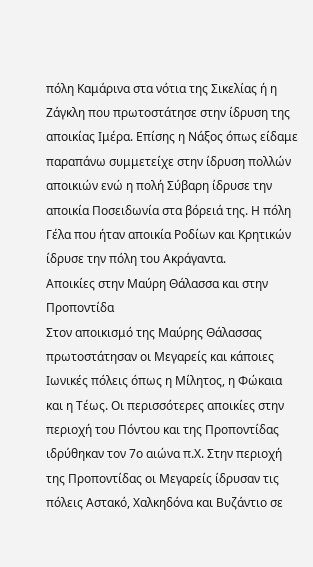πόλη Καμάρινα στα νότια της Σικελίας ή η Ζάγκλη που πρωτοστάτησε στην ίδρυση της αποικίας Ιμέρα. Επίσης η Νάξος όπως είδαμε παραπάνω συμμετείχε στην ίδρυση πολλών αποικιών ενώ η πολή Σύβαρη ίδρυσε την αποικία Ποσειδωνία στα βόρειά της. Η πόλη Γέλα που ήταν αποικία Ροδίων και Κρητικών ίδρυσε την πόλη του Ακράγαντα.
Αποικίες στην Μαύρη Θάλασσα και στην Προποντίδα
Στον αποικισμό της Μαύρης Θάλασσας πρωτοστάτησαν οι Μεγαρείς και κάποιες Ιωνικές πόλεις όπως η Μίλητος, η Φώκαια και η Τέως. Οι περισσότερες αποικίες στην περιοχή του Πόντου και της Προποντίδας ιδρύθηκαν τον 7ο αιώνα π.Χ. Στην περιοχή της Προποντίδας οι Μεγαρείς ίδρυσαν τις πόλεις Αστακό, Χαλκηδόνα και Βυζάντιο σε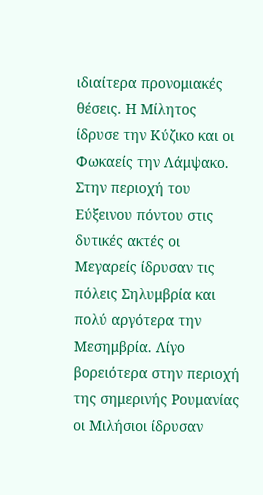ιδιαίτερα προνομιακές θέσεις. Η Μίλητος ίδρυσε την Κύζικο και οι Φωκαείς την Λάμψακο.
Στην περιοχή του Εύξεινου πόντου στις δυτικές ακτές οι Μεγαρείς ίδρυσαν τις πόλεις Σηλυμβρία και πολύ αργότερα την Μεσημβρία. Λίγο βορειότερα στην περιοχή της σημερινής Ρουμανίας οι Μιλήσιοι ίδρυσαν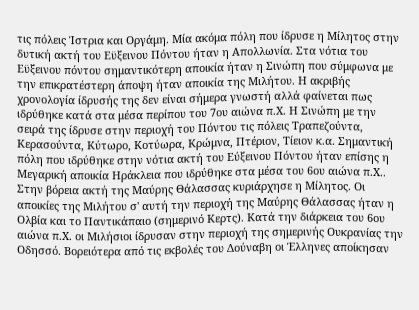τις πόλεις Ίστρια και Οργάμη. Μία ακόμα πόλη που ίδρυσε η Μίλητος στην δυτική ακτή του Εϋξεινου Πόντου ήταν η Απολλωνία. Στα νότια του Εϋξεινου πόντου σημαντικότερη αποικία ήταν η Σινώπη που σύμφωνα με την επικρατέστερη άποψη ήταν αποικία της Μιλήτου. Η ακριβής χρονολογία ίδρυσής της δεν είναι σήμερα γνωστή αλλά φαίνεται πως ιδρύθηκε κατά στα μέσα περίπου του 7ου αιώνα π.Χ. Η Σινώπη με την σειρά της ίδρυσε στην περιοχή του Πόντου τις πόλεις Τραπεζούντα, Κερασούντα, Κύτωρο, Κοτύωρα, Κρώμνα, Πτέριον, Τίειον κ.α. Σημαντική πόλη που ιδρύθηκε στην νότια ακτή του Εύξεινου Πόντου ήταν επίσης η Μεγαρική αποικία Ηράκλεια που ιδρύθηκε στα μέσα του 6ου αιώνα π.Χ..
Στην βόρεια ακτή της Μαύρης Θάλασσας κυριάρχησε η Μίλητος. Οι αποικίες της Μιλήτου σ' αυτή την περιοχή της Μαύρης Θάλασσας ήταν η Ολβία και το Παντικάπαιο (σημερινό Κερτς). Κατά την διάρκεια του 6ου αιώνα π.Χ. οι Μιλήσιοι ίδρυσαν στην περιοχή της σημερινής Ουκρανίας την Οδησσό. Βορειότερα από τις εκβολές του Δούναβη οι Έλληνες αποίκησαν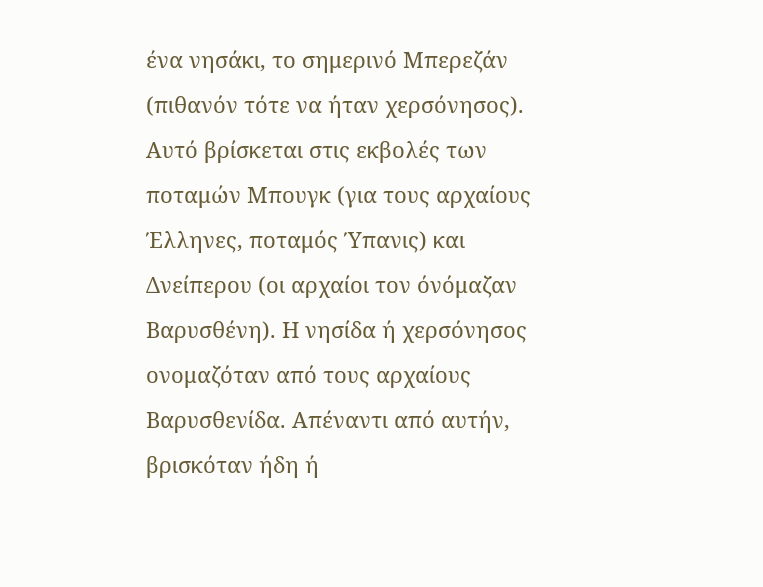ένα νησάκι, το σημερινό Μπερεζάν (πιθανόν τότε να ήταν χερσόνησος). Αυτό βρίσκεται στις εκβολές των ποταμών Μπουγκ (για τους αρχαίους Έλληνες, ποταμός Ύπανις) και Δνείπερου (οι αρχαίοι τον όνόμαζαν Βαρυσθένη). Η νησίδα ή χερσόνησος ονομαζόταν από τους αρχαίους Βαρυσθενίδα. Απέναντι από αυτήν, βρισκόταν ήδη ή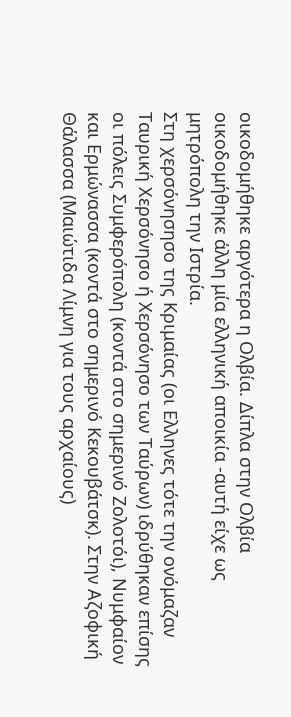οικοδομήθηκε αργότερα η Ολβία. Δίπλα στην Ολβία οικοδομήθηκε άλλη μία ελληνική αποικία -αυτή είχε ως μητρόπολη την Ιστρία.
Στη χερσόνησησο της Κριμαίας (οι Ελληνες τότε την ονόμαζαν Ταυρική Χερσόνησο ή Χερσόνησο των Ταύρων) ιδρύθηκαν επίσης οι πόλεις Συμφερόπολη (κοντά στο σημερινό Ζολοτόι), Νυμφαίον και Ερμώνασσα (κοντά στο σημερινό Κεκουβάτσκ). Στην Αζοφική Θάλασσα (Μαιώτιδα Λίμνη για τους αρχαίους)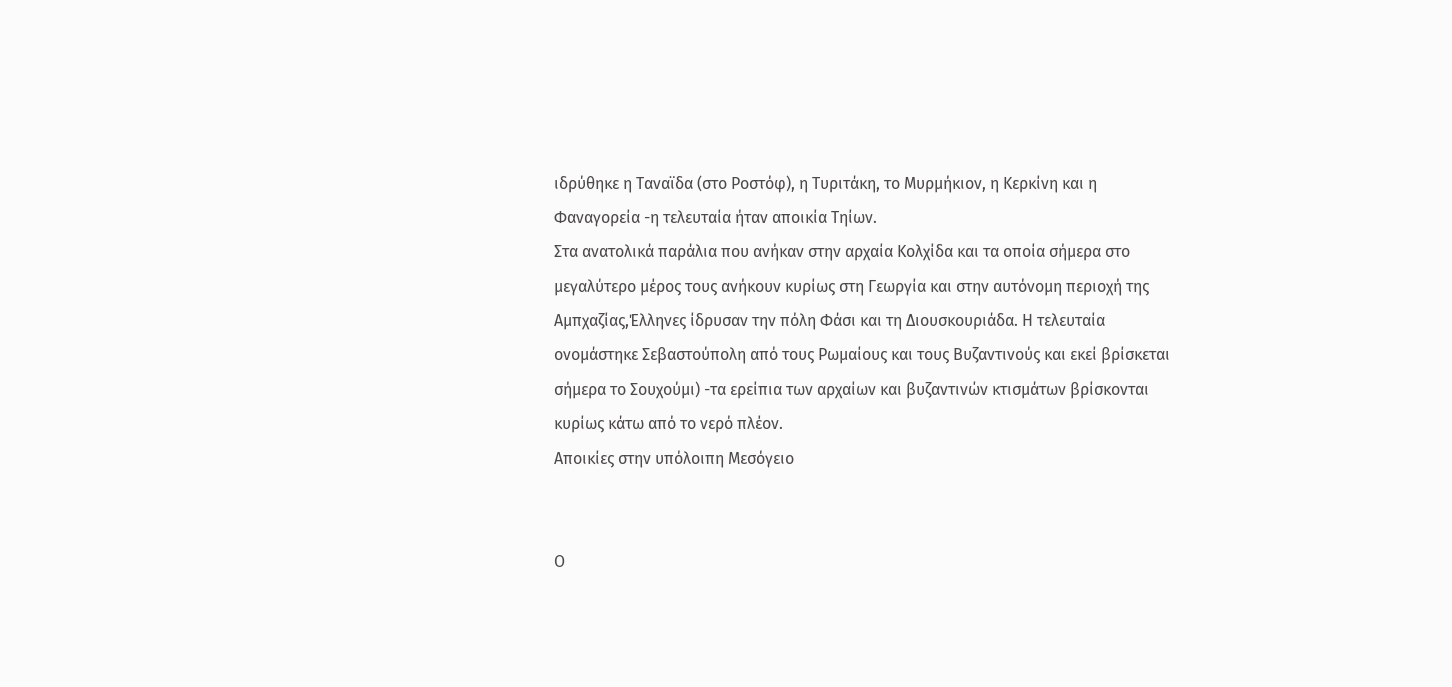ιδρύθηκε η Ταναϊδα (στο Ροστόφ), η Τυριτάκη, το Μυρμήκιον, η Κερκίνη και η Φαναγορεία -η τελευταία ήταν αποικία Τηίων.
Στα ανατολικά παράλια που ανήκαν στην αρχαία Κολχίδα και τα οποία σήμερα στο μεγαλύτερο μέρος τους ανήκουν κυρίως στη Γεωργία και στην αυτόνομη περιοχή της Αμπχαζίας,Έλληνες ίδρυσαν την πόλη Φάσι και τη Διουσκουριάδα. Η τελευταία ονομάστηκε Σεβαστούπολη από τους Ρωμαίους και τους Βυζαντινούς και εκεί βρίσκεται σήμερα το Σουχούμι) -τα ερείπια των αρχαίων και βυζαντινών κτισμάτων βρίσκονται κυρίως κάτω από το νερό πλέον.
Αποικίες στην υπόλοιπη Μεσόγειο


Ο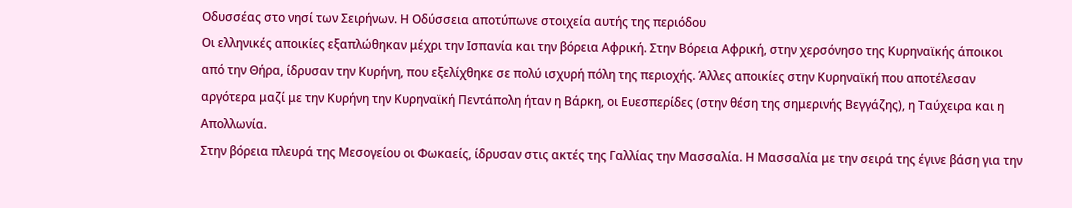Οδυσσέας στο νησί των Σειρήνων. Η Οδύσσεια αποτύπωνε στοιχεία αυτής της περιόδου
Οι ελληνικές αποικίες εξαπλώθηκαν μέχρι την Ισπανία και την βόρεια Αφρική. Στην Βόρεια Αφρική, στην χερσόνησο της Κυρηναϊκής άποικοι από την Θήρα, ίδρυσαν την Κυρήνη, που εξελίχθηκε σε πολύ ισχυρή πόλη της περιοχής. Άλλες αποικίες στην Κυρηναϊκή που αποτέλεσαν αργότερα μαζί με την Κυρήνη την Κυρηναϊκή Πεντάπολη ήταν η Βάρκη, οι Ευεσπερίδες (στην θέση της σημερινής Βεγγάζης), η Ταύχειρα και η Απολλωνία.
Στην βόρεια πλευρά της Μεσογείου οι Φωκαείς, ίδρυσαν στις ακτές της Γαλλίας την Μασσαλία. Η Μασσαλία με την σειρά της έγινε βάση για την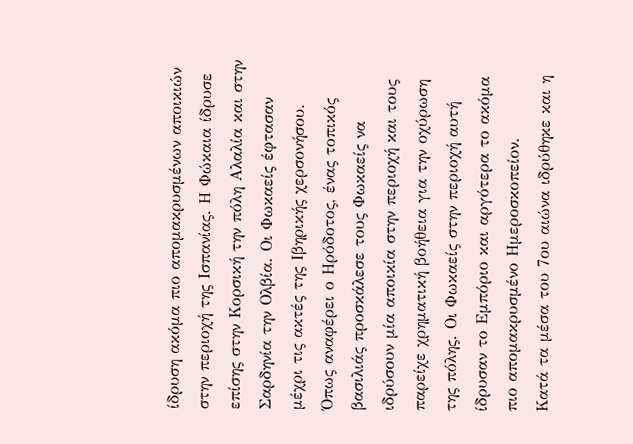ίδρυση ακόμα πιο απομακρυσμένων αποικιών στην περιοχή της Ισπανίας. Η Φώκαια ίδρυσε επίσης στην Κορσική την πόλη Αλαλία και στην Σαρδηνία την Ολβία. Οι Φωκαείς έφτασαν μέχρι τις ακτές της Ιβηρικής χερσονήσου. Όπως αναφέρει ο Ηρόδοτος, ένας τοπικός βασιλιάς προσκάλεσε τους Φωκαείς να ιδρύσουν μία αποικία στην περιοχή και τους παρείχε χρηματική βοήθεια για την οχύρωση της πόλης. Οι Φωκαείς στην περιοχή αυτή ίδρυσαν το Εμπόριο και αργότερα το ακόμα πιο απομακρυσμένο Ημεροσκοπείον.
Κατά τα μέσα του 7ου αιώνα ιδρύθηκε και η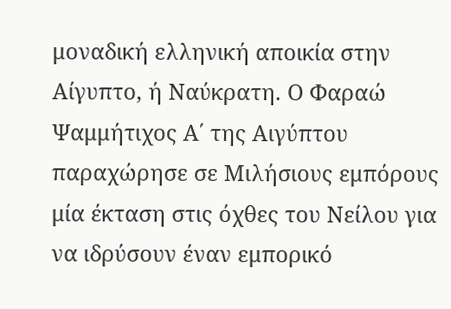μοναδική ελληνική αποικία στην Αίγυπτο, ή Ναύκρατη. Ο Φαραώ Ψαμμήτιχος Α΄ της Αιγύπτου παραχώρησε σε Μιλήσιους εμπόρους μία έκταση στις όχθες του Νείλου για να ιδρύσουν έναν εμπορικό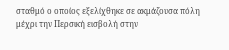σταθμό ο οποίος εξελίχθηκε σε ακμάζουσα πόλη μέχρι την Περσική εισβολή στην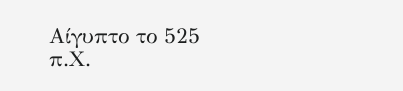Αίγυπτο το 525 π.Χ.